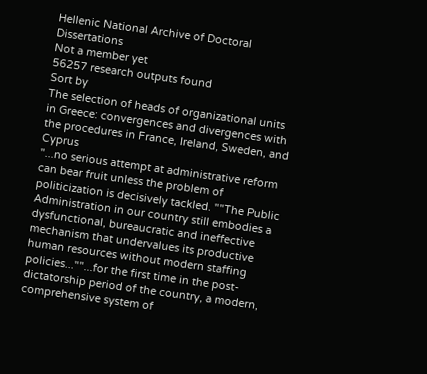Hellenic National Archive of Doctoral Dissertations
Not a member yet
56257 research outputs found
Sort by
The selection of heads of organizational units in Greece: convergences and divergences with the procedures in France, Ireland, Sweden, and Cyprus
"...no serious attempt at administrative reform can bear fruit unless the problem of politicization is decisively tackled. ""The Public Administration in our country still embodies a dysfunctional, bureaucratic and ineffective mechanism that undervalues its productive human resources without modern staffing policies...""...for the first time in the post-dictatorship period of the country, a modern, comprehensive system of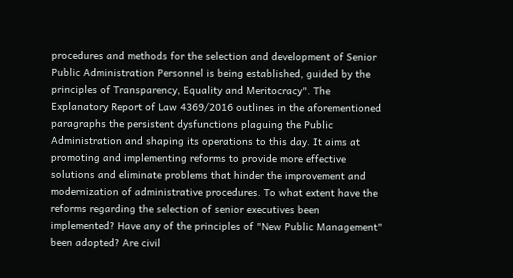procedures and methods for the selection and development of Senior Public Administration Personnel is being established, guided by the principles of Transparency, Equality and Meritocracy". The Explanatory Report of Law 4369/2016 outlines in the aforementioned paragraphs the persistent dysfunctions plaguing the Public Administration and shaping its operations to this day. It aims at promoting and implementing reforms to provide more effective solutions and eliminate problems that hinder the improvement and modernization of administrative procedures. To what extent have the reforms regarding the selection of senior executives been implemented? Have any of the principles of "New Public Management" been adopted? Are civil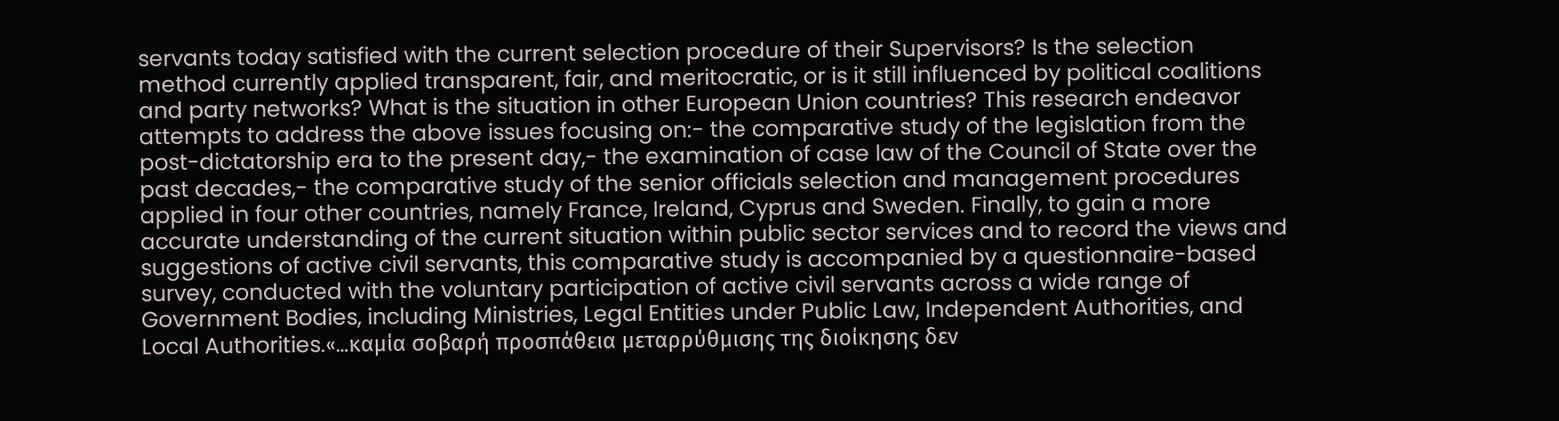servants today satisfied with the current selection procedure of their Supervisors? Is the selection method currently applied transparent, fair, and meritocratic, or is it still influenced by political coalitions and party networks? What is the situation in other European Union countries? This research endeavor attempts to address the above issues focusing on:- the comparative study of the legislation from the post-dictatorship era to the present day,- the examination of case law of the Council of State over the past decades,- the comparative study of the senior officials selection and management procedures applied in four other countries, namely France, Ireland, Cyprus and Sweden. Finally, to gain a more accurate understanding of the current situation within public sector services and to record the views and suggestions of active civil servants, this comparative study is accompanied by a questionnaire-based survey, conducted with the voluntary participation of active civil servants across a wide range of Government Bodies, including Ministries, Legal Entities under Public Law, Independent Authorities, and Local Authorities.«…καμία σοβαρή προσπάθεια μεταρρύθμισης της διοίκησης δεν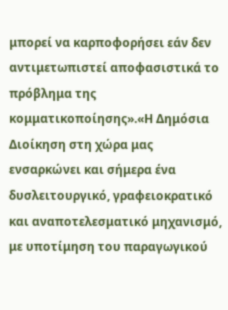μπορεί να καρποφορήσει εάν δεν αντιμετωπιστεί αποφασιστικά το πρόβλημα της κομματικοποίησης».«Η Δημόσια Διοίκηση στη χώρα μας ενσαρκώνει και σήμερα ένα δυσλειτουργικό, γραφειοκρατικό και αναποτελεσματικό μηχανισμό, με υποτίμηση του παραγωγικού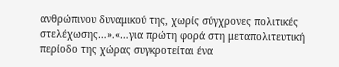ανθρώπινου δυναμικού της, χωρίς σύγχρονες πολιτικές στελέχωσης…».«…για πρώτη φορά στη μεταπολιτευτική περίοδο της χώρας συγκροτείται ένα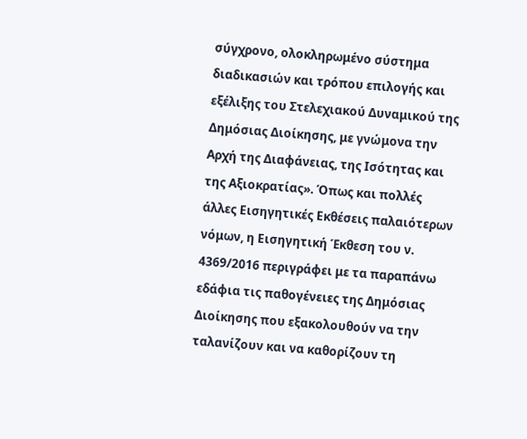σύγχρονο, ολοκληρωμένο σύστημα διαδικασιών και τρόπου επιλογής και εξέλιξης του Στελεχιακού Δυναμικού της Δημόσιας Διοίκησης, με γνώμονα την Αρχή της Διαφάνειας, της Ισότητας και της Αξιοκρατίας». Όπως και πολλές άλλες Εισηγητικές Εκθέσεις παλαιότερων νόμων, η Εισηγητική Έκθεση του ν. 4369/2016 περιγράφει με τα παραπάνω εδάφια τις παθογένειες της Δημόσιας Διοίκησης που εξακολουθούν να την ταλανίζουν και να καθορίζουν τη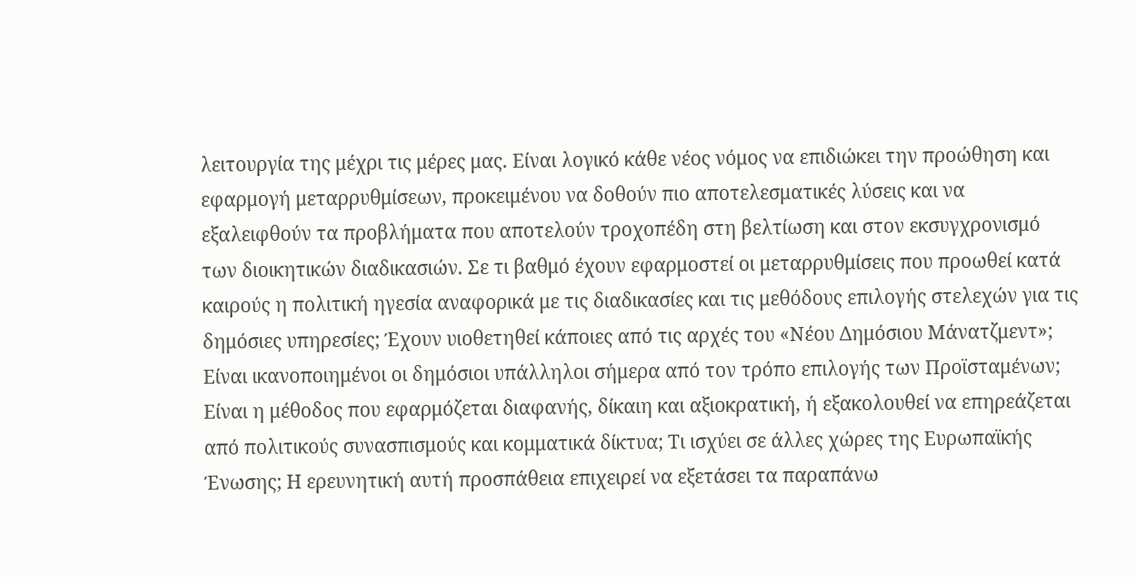λειτουργία της μέχρι τις μέρες μας. Είναι λογικό κάθε νέος νόμος να επιδιώκει την προώθηση και εφαρμογή μεταρρυθμίσεων, προκειμένου να δοθούν πιο αποτελεσματικές λύσεις και να εξαλειφθούν τα προβλήματα που αποτελούν τροχοπέδη στη βελτίωση και στον εκσυγχρονισμό των διοικητικών διαδικασιών. Σε τι βαθμό έχουν εφαρμοστεί οι μεταρρυθμίσεις που προωθεί κατά καιρούς η πολιτική ηγεσία αναφορικά με τις διαδικασίες και τις μεθόδους επιλογής στελεχών για τις δημόσιες υπηρεσίες; Έχουν υιοθετηθεί κάποιες από τις αρχές του «Νέου Δημόσιου Μάνατζμεντ»; Είναι ικανοποιημένοι οι δημόσιοι υπάλληλοι σήμερα από τον τρόπο επιλογής των Προϊσταμένων; Είναι η μέθοδος που εφαρμόζεται διαφανής, δίκαιη και αξιοκρατική, ή εξακολουθεί να επηρεάζεται από πολιτικούς συνασπισμούς και κομματικά δίκτυα; Τι ισχύει σε άλλες χώρες της Ευρωπαϊκής Ένωσης; Η ερευνητική αυτή προσπάθεια επιχειρεί να εξετάσει τα παραπάνω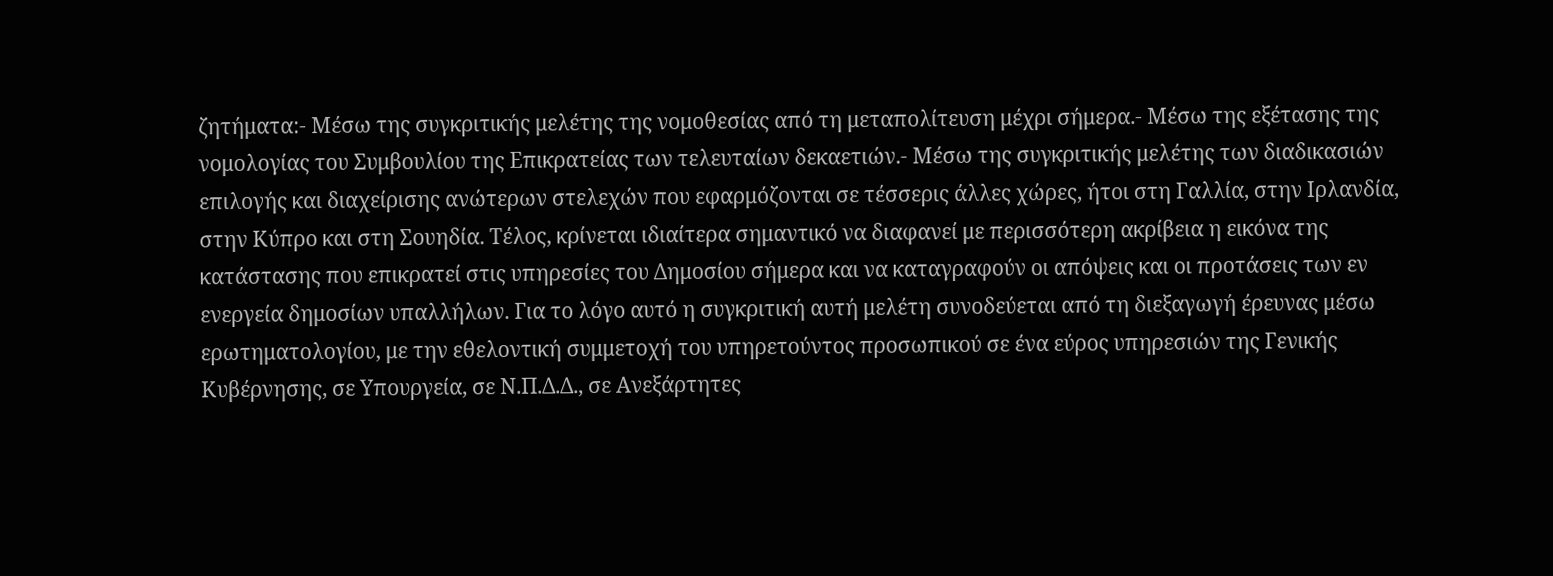ζητήματα:- Μέσω της συγκριτικής μελέτης της νομοθεσίας από τη μεταπολίτευση μέχρι σήμερα.- Μέσω της εξέτασης της νομολογίας του Συμβουλίου της Επικρατείας των τελευταίων δεκαετιών.- Μέσω της συγκριτικής μελέτης των διαδικασιών επιλογής και διαχείρισης ανώτερων στελεχών που εφαρμόζονται σε τέσσερις άλλες χώρες, ήτοι στη Γαλλία, στην Ιρλανδία, στην Κύπρο και στη Σουηδία. Τέλος, κρίνεται ιδιαίτερα σημαντικό να διαφανεί με περισσότερη ακρίβεια η εικόνα της κατάστασης που επικρατεί στις υπηρεσίες του Δημοσίου σήμερα και να καταγραφούν οι απόψεις και οι προτάσεις των εν ενεργεία δημοσίων υπαλλήλων. Για το λόγο αυτό η συγκριτική αυτή μελέτη συνοδεύεται από τη διεξαγωγή έρευνας μέσω ερωτηματολογίου, με την εθελοντική συμμετοχή του υπηρετούντος προσωπικού σε ένα εύρος υπηρεσιών της Γενικής Κυβέρνησης, σε Υπουργεία, σε Ν.Π.Δ.Δ., σε Ανεξάρτητες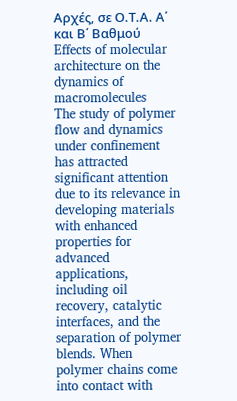Αρχές, σε Ο.Τ.Α. Α΄ και Β΄ Βαθμού
Effects of molecular architecture on the dynamics of macromolecules
The study of polymer flow and dynamics under confinement has attracted significant attention due to its relevance in developing materials with enhanced properties for advanced applications, including oil recovery, catalytic interfaces, and the separation of polymer blends. When polymer chains come into contact with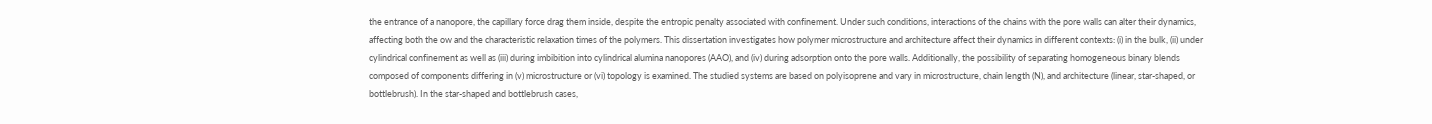the entrance of a nanopore, the capillary force drag them inside, despite the entropic penalty associated with confinement. Under such conditions, interactions of the chains with the pore walls can alter their dynamics, affecting both the ow and the characteristic relaxation times of the polymers. This dissertation investigates how polymer microstructure and architecture affect their dynamics in different contexts: (i) in the bulk, (ii) under cylindrical confinement as well as (iii) during imbibition into cylindrical alumina nanopores (AAO), and (iv) during adsorption onto the pore walls. Additionally, the possibility of separating homogeneous binary blends composed of components differing in (v) microstructure or (vi) topology is examined. The studied systems are based on polyisoprene and vary in microstructure, chain length (N), and architecture (linear, star-shaped, or bottlebrush). In the star-shaped and bottlebrush cases,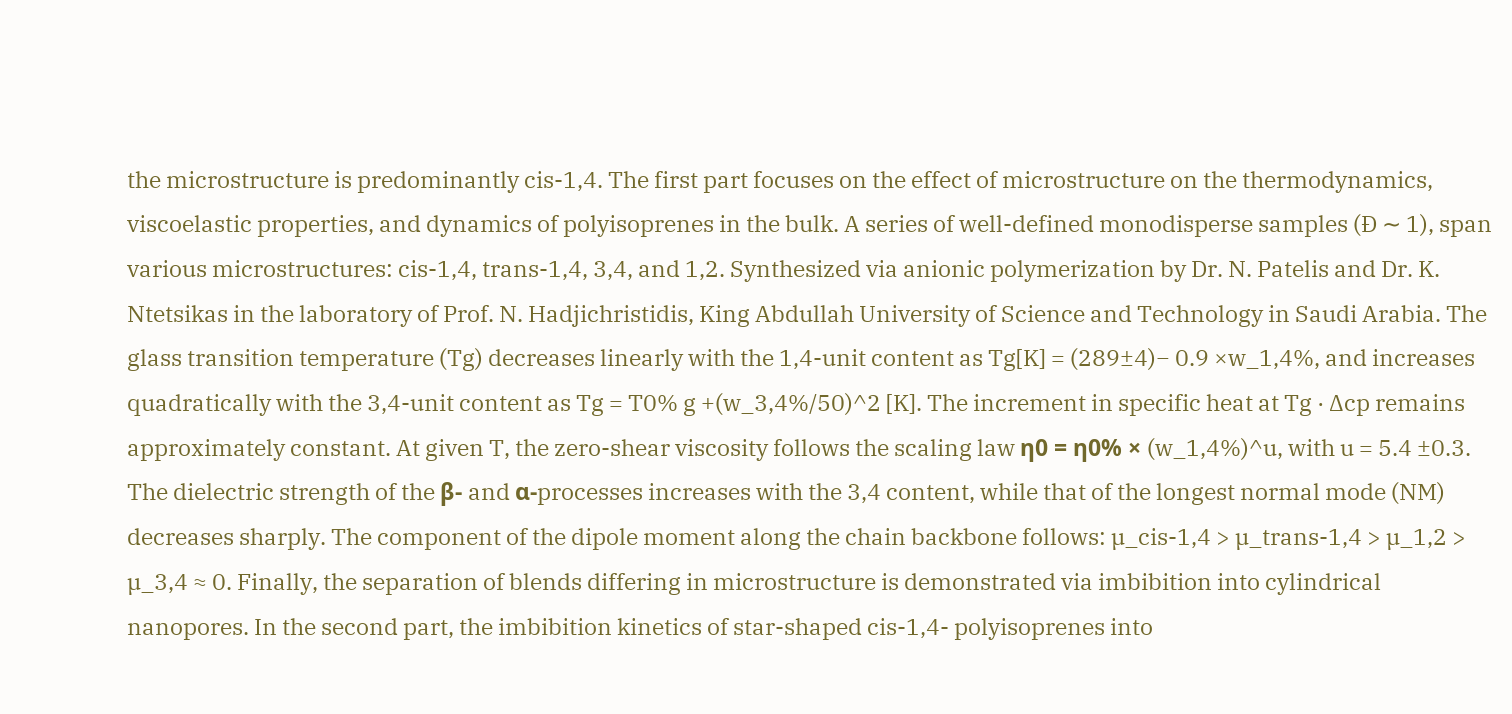the microstructure is predominantly cis-1,4. The first part focuses on the effect of microstructure on the thermodynamics, viscoelastic properties, and dynamics of polyisoprenes in the bulk. A series of well-defined monodisperse samples (Ð ∼ 1), span various microstructures: cis-1,4, trans-1,4, 3,4, and 1,2. Synthesized via anionic polymerization by Dr. N. Patelis and Dr. K. Ntetsikas in the laboratory of Prof. N. Hadjichristidis, King Abdullah University of Science and Technology in Saudi Arabia. The glass transition temperature (Tg) decreases linearly with the 1,4-unit content as Tg[K] = (289±4)− 0.9 ×w_1,4%, and increases quadratically with the 3,4-unit content as Tg = T0% g +(w_3,4%/50)^2 [K]. The increment in specific heat at Tg · ∆cp remains approximately constant. At given T, the zero-shear viscosity follows the scaling law η0 = η0% × (w_1,4%)^u, with u = 5.4 ±0.3. The dielectric strength of the β- and α-processes increases with the 3,4 content, while that of the longest normal mode (NM) decreases sharply. The component of the dipole moment along the chain backbone follows: µ_cis-1,4 > µ_trans-1,4 > µ_1,2 > µ_3,4 ≈ 0. Finally, the separation of blends differing in microstructure is demonstrated via imbibition into cylindrical nanopores. In the second part, the imbibition kinetics of star-shaped cis-1,4- polyisoprenes into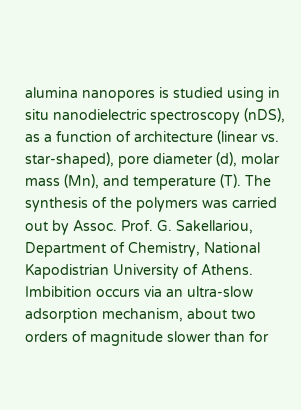alumina nanopores is studied using in situ nanodielectric spectroscopy (nDS), as a function of architecture (linear vs. star-shaped), pore diameter (d), molar mass (Mn), and temperature (T). The synthesis of the polymers was carried out by Assoc. Prof. G. Sakellariou, Department of Chemistry, National Kapodistrian University of Athens. Imbibition occurs via an ultra-slow adsorption mechanism, about two orders of magnitude slower than for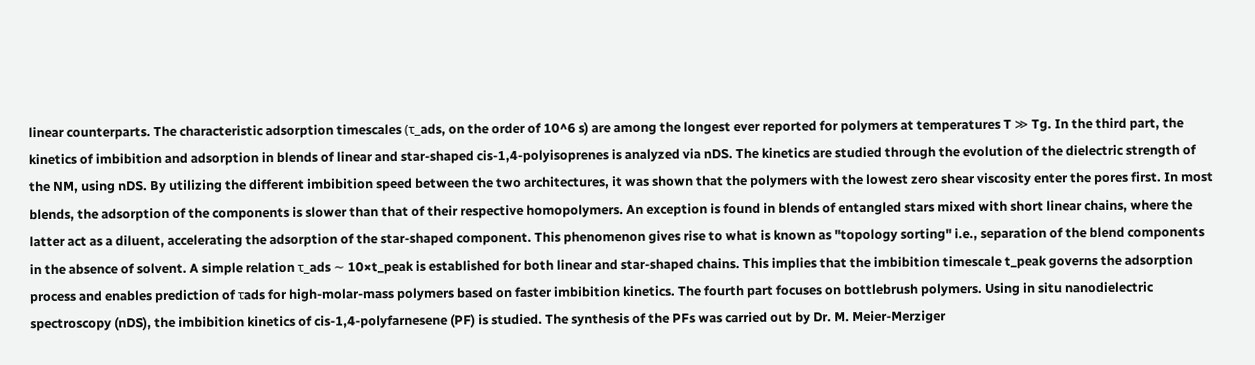linear counterparts. The characteristic adsorption timescales (τ_ads, on the order of 10^6 s) are among the longest ever reported for polymers at temperatures T ≫ Tg. In the third part, the kinetics of imbibition and adsorption in blends of linear and star-shaped cis-1,4-polyisoprenes is analyzed via nDS. The kinetics are studied through the evolution of the dielectric strength of the NM, using nDS. By utilizing the different imbibition speed between the two architectures, it was shown that the polymers with the lowest zero shear viscosity enter the pores first. In most blends, the adsorption of the components is slower than that of their respective homopolymers. An exception is found in blends of entangled stars mixed with short linear chains, where the latter act as a diluent, accelerating the adsorption of the star-shaped component. This phenomenon gives rise to what is known as "topology sorting" i.e., separation of the blend components in the absence of solvent. A simple relation τ_ads ∼ 10×t_peak is established for both linear and star-shaped chains. This implies that the imbibition timescale t_peak governs the adsorption process and enables prediction of τads for high-molar-mass polymers based on faster imbibition kinetics. The fourth part focuses on bottlebrush polymers. Using in situ nanodielectric spectroscopy (nDS), the imbibition kinetics of cis-1,4-polyfarnesene (PF) is studied. The synthesis of the PFs was carried out by Dr. M. Meier-Merziger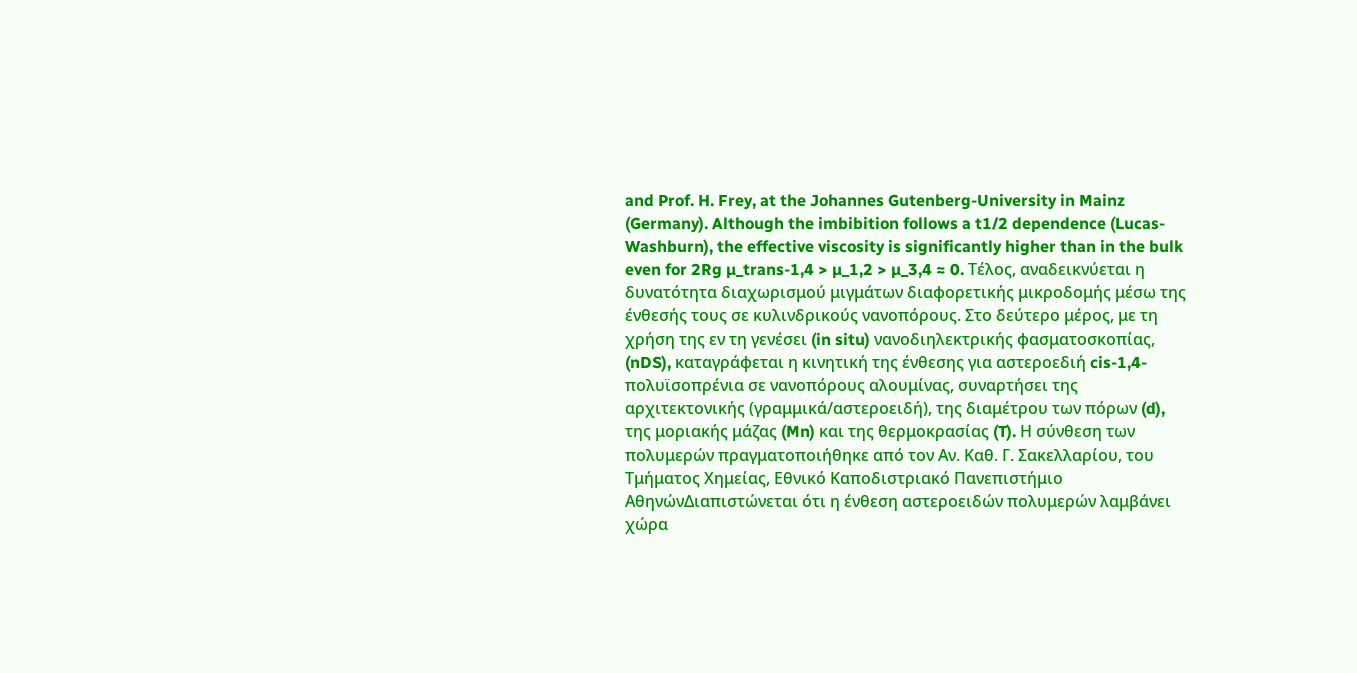and Prof. H. Frey, at the Johannes Gutenberg-University in Mainz (Germany). Although the imbibition follows a t1/2 dependence (Lucas-Washburn), the effective viscosity is significantly higher than in the bulk even for 2Rg µ_trans-1,4 > µ_1,2 > µ_3,4 ≈ 0. Τέλος, αναδεικνύεται η δυνατότητα διαχωρισμού μιγμάτων διαφορετικής μικροδομής μέσω της ένθεσής τους σε κυλινδρικούς νανοπόρους. Στο δεύτερο μέρος, με τη χρήση της εν τη γενέσει (in situ) νανοδιηλεκτρικής φασματοσκοπίας, (nDS), καταγράφεται η κινητική της ένθεσης για αστεροεδιή cis-1,4-πολυϊσοπρένια σε νανοπόρους αλουμίνας, συναρτήσει της αρχιτεκτονικής (γραμμικά/αστεροειδή), της διαμέτρου των πόρων (d), της μοριακής μάζας (Mn) και της θερμοκρασίας (T). Η σύνθεση των πολυμερών πραγματοποιήθηκε από τον Αν. Καθ. Γ. Σακελλαρίου, του Τμήματος Χημείας, Εθνικό Καποδιστριακό Πανεπιστήμιο ΑθηνώνΔιαπιστώνεται ότι η ένθεση αστεροειδών πολυμερών λαμβάνει χώρα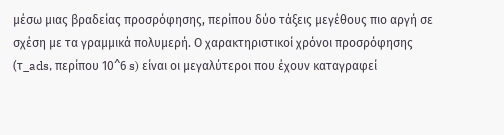μέσω μιας βραδείας προσρόφησης, περίπου δύο τάξεις μεγέθους πιο αργή σε σχέση με τα γραμμικά πολυμερή. Ο χαρακτηριστικοί χρόνοι προσρόφησης (τ_ads, περίπου 10^6 s) είναι οι μεγαλύτεροι που έχουν καταγραφεί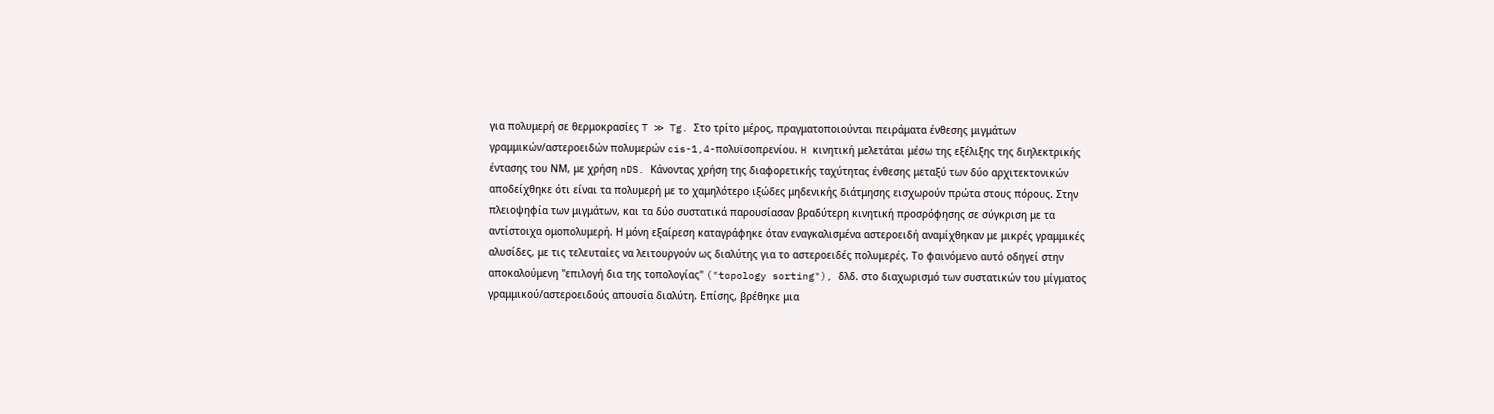για πολυμερή σε θερμοκρασίες T ≫ Tg. Στο τρίτο μέρος, πραγματοποιούνται πειράματα ένθεσης μιγμάτων γραμμικών/αστεροειδών πολυμερών cis-1,4-πολυϊσοπρενίου. H κινητική μελετάται μέσω της εξέλιξης της διηλεκτρικής έντασης του ΝΜ, με χρήση nDS. Κάνοντας χρήση της διαφορετικής ταχύτητας ένθεσης μεταξύ των δύο αρχιτεκτονικών αποδείχθηκε ότι είναι τα πολυμερή με το χαμηλότερο ιξώδες μηδενικής διάτμησης εισχωρούν πρώτα στους πόρους. Στην πλειοψηφία των μιγμάτων, και τα δύο συστατικά παρουσίασαν βραδύτερη κινητική προσρόφησης σε σύγκριση με τα αντίστοιχα ομοπολυμερή. Η μόνη εξαίρεση καταγράφηκε όταν εναγκαλισμένα αστεροειδή αναμίχθηκαν με μικρές γραμμικές αλυσίδες, με τις τελευταίες να λειτουργούν ως διαλύτης για το αστεροειδές πολυμερές. Το φαινόμενο αυτό οδηγεί στην αποκαλούμενη "επιλογή δια της τοπολογίας" ("topology sorting"), δλδ. στο διαχωρισμό των συστατικών του μίγματος γραμμικού/αστεροειδούς απουσία διαλύτη. Επίσης, βρέθηκε μια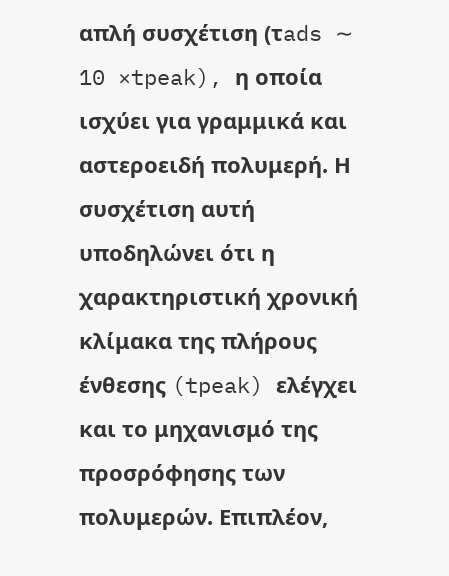απλή συσχέτιση (τads ∼ 10 ×tpeak), η οποία ισχύει για γραμμικά και αστεροειδή πολυμερή. Η συσχέτιση αυτή υποδηλώνει ότι η χαρακτηριστική χρονική κλίμακα της πλήρους ένθεσης (tpeak) ελέγχει και το μηχανισμό της προσρόφησης των πολυμερών. Επιπλέον,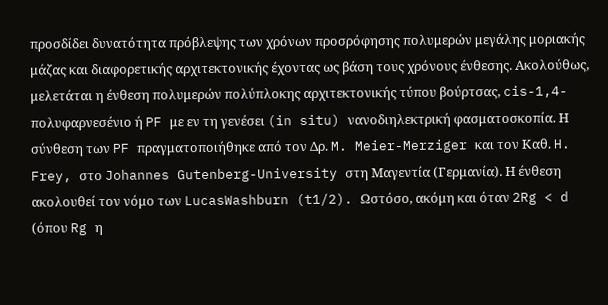προσδίδει δυνατότητα πρόβλεψης των χρόνων προσρόφησης πολυμερών μεγάλης μοριακής μάζας και διαφορετικής αρχιτεκτονικής έχοντας ως βάση τους χρόνους ένθεσης. Ακολούθως, μελετάται η ένθεση πολυμερών πολύπλοκης αρχιτεκτονικής τύπου βούρτσας, cis-1,4-πολυφαρνεσένιο ή PF με εν τη γενέσει (in situ) νανοδιηλεκτρική φασματοσκοπία. Η σύνθεση των PF πραγματοποιήθηκε από τον Δρ. M. Meier-Merziger και τον Καθ. H. Frey, στο Johannes Gutenberg-University στη Μαγεντία (Γερμανία). Η ένθεση ακολουθεί τον νόμο των LucasWashburn (t1/2). Ωστόσο, ακόμη και όταν 2Rg < d (όπου Rg η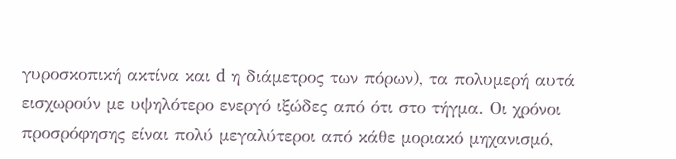γυροσκοπική ακτίνα και d η διάμετρος των πόρων), τα πολυμερή αυτά εισχωρούν με υψηλότερο ενεργό ιξώδες από ότι στο τήγμα. Οι χρόνοι προσρόφησης είναι πολύ μεγαλύτεροι από κάθε μοριακό μηχανισμό,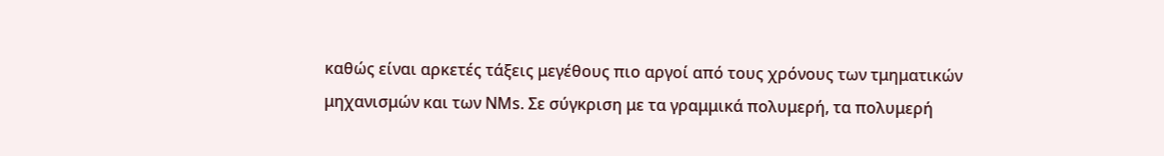καθώς είναι αρκετές τάξεις μεγέθους πιο αργοί από τους χρόνους των τμηματικών μηχανισμών και των ΝΜs. Σε σύγκριση με τα γραμμικά πολυμερή, τα πολυμερή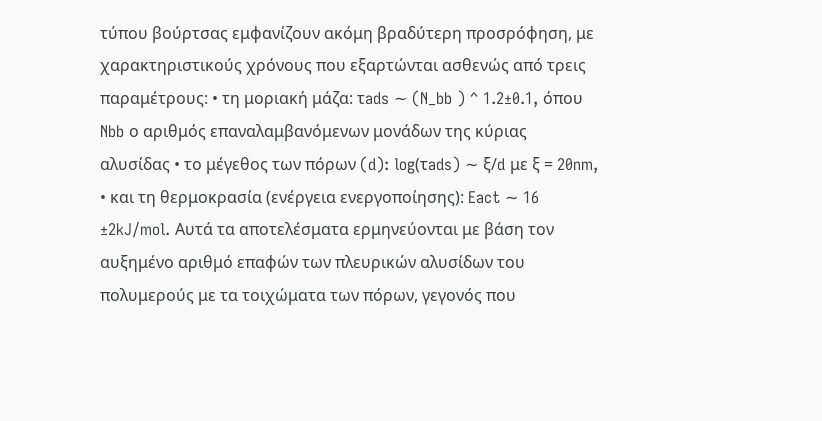τύπου βούρτσας εμφανίζουν ακόμη βραδύτερη προσρόφηση, με χαρακτηριστικούς χρόνους που εξαρτώνται ασθενώς από τρεις παραμέτρους: • τη μοριακή μάζα: τads ∼ (N_bb ) ^ 1.2±0.1, όπου Nbb ο αριθμός επαναλαμβανόμενων μονάδων της κύριας αλυσίδας • το μέγεθος των πόρων (d): log(τads) ∼ ξ/d με ξ = 20nm, • και τη θερμοκρασία (ενέργεια ενεργοποίησης): Eact ∼ 16 ±2kJ/mol. Αυτά τα αποτελέσματα ερμηνεύονται με βάση τον αυξημένο αριθμό επαφών των πλευρικών αλυσίδων του πολυμερούς με τα τοιχώματα των πόρων, γεγονός που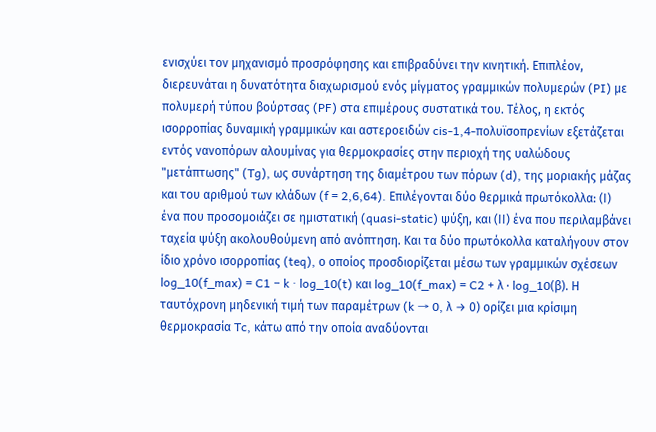ενισχύει τον μηχανισμό προσρόφησης και επιβραδύνει την κινητική. Επιπλέον, διερευνάται η δυνατότητα διαχωρισμού ενός μίγματος γραμμικών πολυμερών (PI) με πολυμερή τύπου βούρτσας (PF) στα επιμέρους συστατικά του. Τέλος, η εκτός ισορροπίας δυναμική γραμμικών και αστεροειδών cis-1,4-πολυϊσοπρενίων εξετάζεται εντός νανοπόρων αλουμίνας για θερμοκρασίες στην περιοχή της υαλώδους "μετάπτωσης" (Tg), ως συνάρτηση της διαμέτρου των πόρων (d), της μοριακής μάζας και του αριθμού των κλάδων (f = 2,6,64). Επιλέγονται δύο θερμικά πρωτόκολλα: (Ι) ένα που προσομοιάζει σε ημιστατική (quasi-static) ψύξη, και (ΙΙ) ένα που περιλαμβάνει ταχεία ψύξη ακολουθούμενη από ανόπτηση. Και τα δύο πρωτόκολλα καταλήγουν στον ίδιο χρόνο ισορροπίας (teq), ο οποίος προσδιορίζεται μέσω των γραμμικών σχέσεων log_10(f_max) = C1 − k · log_10(t) και log_10(f_max) = C2 + λ · log_10(β). Η ταυτόχρονη μηδενική τιμή των παραμέτρων (k → 0, λ → 0) ορίζει μια κρίσιμη θερμοκρασία Tc, κάτω από την οποία αναδύονται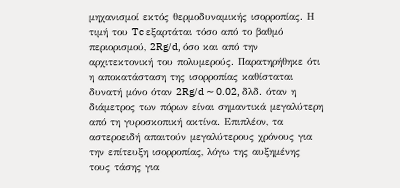μηχανισμοί εκτός θερμοδυναμικής ισορροπίας. Η τιμή του Tc εξαρτάται τόσο από το βαθμό περιορισμού, 2Rg/d, όσο και από την αρχιτεκτονική του πολυμερούς. Παρατηρήθηκε ότι η αποκατάσταση της ισορροπίας καθίσταται δυνατή μόνο όταν 2Rg/d ∼ 0.02, δλδ. όταν η διάμετρος των πόρων είναι σημαντικά μεγαλύτερη από τη γυροσκοπική ακτίνα. Επιπλέον, τα αστεροειδή απαιτούν μεγαλύτερους χρόνους για την επίτευξη ισορροπίας, λόγω της αυξημένης τους τάσης για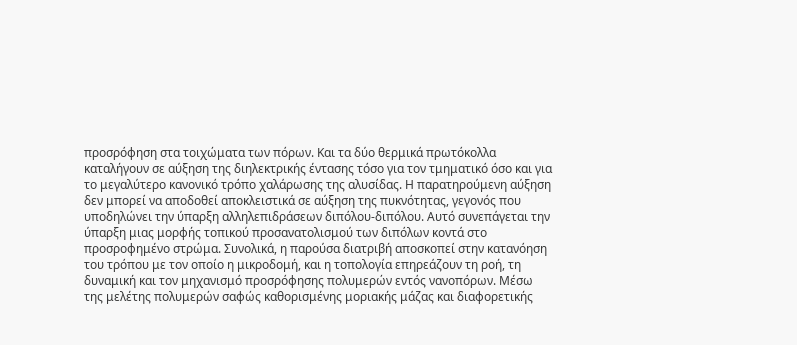προσρόφηση στα τοιχώματα των πόρων. Και τα δύο θερμικά πρωτόκολλα καταλήγουν σε αύξηση της διηλεκτρικής έντασης τόσο για τον τμηματικό όσο και για το μεγαλύτερο κανονικό τρόπο χαλάρωσης της αλυσίδας. Η παρατηρούμενη αύξηση δεν μπορεί να αποδοθεί αποκλειστικά σε αύξηση της πυκνότητας, γεγονός που υποδηλώνει την ύπαρξη αλληλεπιδράσεων διπόλου-διπόλου. Αυτό συνεπάγεται την ύπαρξη μιας μορφής τοπικού προσανατολισμού των διπόλων κοντά στο προσροφημένο στρώμα. Συνολικά, η παρούσα διατριβή αποσκοπεί στην κατανόηση του τρόπου με τον οποίο η μικροδομή, και η τοπολογία επηρεάζουν τη ροή, τη δυναμική και τον μηχανισμό προσρόφησης πολυμερών εντός νανοπόρων. Μέσω της μελέτης πολυμερών σαφώς καθορισμένης μοριακής μάζας και διαφορετικής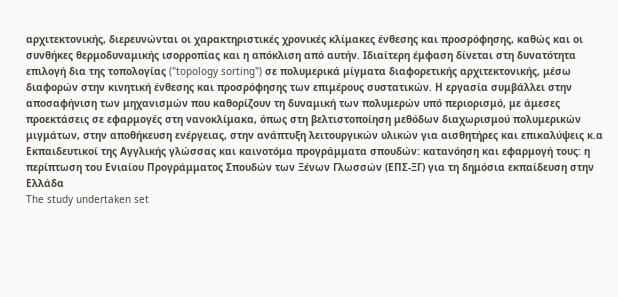αρχιτεκτονικής, διερευνώνται οι χαρακτηριστικές χρονικές κλίμακες ένθεσης και προσρόφησης, καθώς και οι συνθήκες θερμοδυναμικής ισορροπίας και η απόκλιση από αυτήν. Ιδιαίτερη έμφαση δίνεται στη δυνατότητα επιλογή δια της τοπολογίας ("topology sorting") σε πολυμερικά μίγματα διαφορετικής αρχιτεκτονικής, μέσω διαφορών στην κινητική ένθεσης και προσρόφησης των επιμέρους συστατικών. Η εργασία συμβάλλει στην αποσαφήνιση των μηχανισμών που καθορίζουν τη δυναμική των πολυμερών υπό περιορισμό, με άμεσες προεκτάσεις σε εφαρμογές στη νανοκλίμακα, όπως στη βελτιστοποίηση μεθόδων διαχωρισμού πολυμερικών μιγμάτων, στην αποθήκευση ενέργειας, στην ανάπτυξη λειτουργικών υλικών για αισθητήρες και επικαλύψεις κ.α
Εκπαιδευτικοί της Αγγλικής γλώσσας και καινοτόμα προγράμματα σπουδών: κατανόηση και εφαρμογή τους: η περίπτωση του Ενιαίου Προγράμματος Σπουδών των Ξένων Γλωσσών (ΕΠΣ-ΞΓ) για τη δημόσια εκπαίδευση στην Ελλάδα
The study undertaken set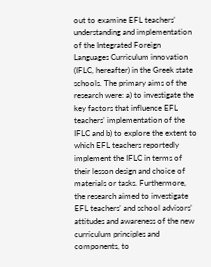out to examine EFL teachers’ understanding and implementation of the Integrated Foreign Languages Curriculum innovation (IFLC, hereafter) in the Greek state schools. The primary aims of the research were: a) to investigate the key factors that influence EFL teachers’ implementation of the IFLC and b) to explore the extent to which EFL teachers reportedly implement the IFLC in terms of their lesson design and choice of materials or tasks. Furthermore, the research aimed to investigate EFL teachers’ and school advisors’ attitudes and awareness of the new curriculum principles and components, to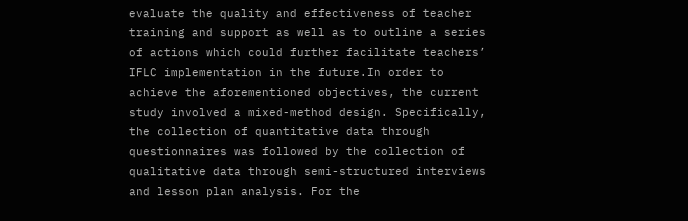evaluate the quality and effectiveness of teacher training and support as well as to outline a series of actions which could further facilitate teachers’ IFLC implementation in the future.In order to achieve the aforementioned objectives, the current study involved a mixed-method design. Specifically, the collection of quantitative data through questionnaires was followed by the collection of qualitative data through semi-structured interviews and lesson plan analysis. For the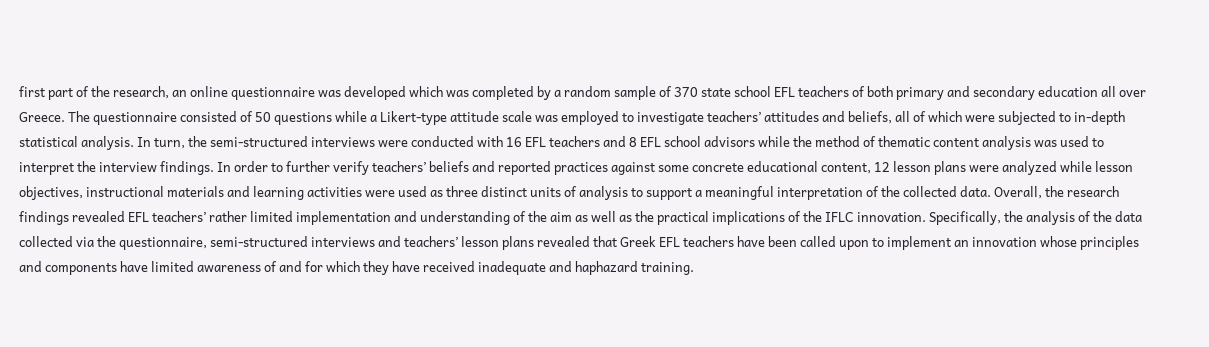first part of the research, an online questionnaire was developed which was completed by a random sample of 370 state school EFL teachers of both primary and secondary education all over Greece. The questionnaire consisted of 50 questions while a Likert-type attitude scale was employed to investigate teachers’ attitudes and beliefs, all of which were subjected to in-depth statistical analysis. In turn, the semi-structured interviews were conducted with 16 EFL teachers and 8 EFL school advisors while the method of thematic content analysis was used to interpret the interview findings. In order to further verify teachers’ beliefs and reported practices against some concrete educational content, 12 lesson plans were analyzed while lesson objectives, instructional materials and learning activities were used as three distinct units of analysis to support a meaningful interpretation of the collected data. Overall, the research findings revealed EFL teachers’ rather limited implementation and understanding of the aim as well as the practical implications of the IFLC innovation. Specifically, the analysis of the data collected via the questionnaire, semi-structured interviews and teachers’ lesson plans revealed that Greek EFL teachers have been called upon to implement an innovation whose principles and components have limited awareness of and for which they have received inadequate and haphazard training.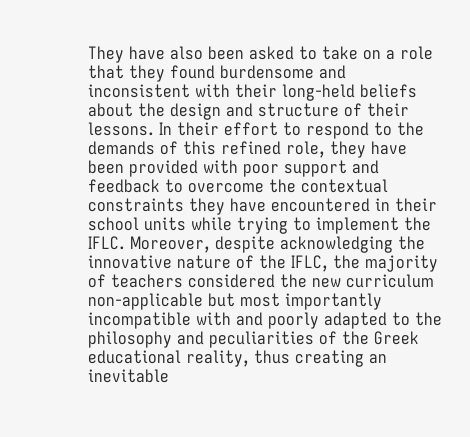They have also been asked to take on a role that they found burdensome and inconsistent with their long-held beliefs about the design and structure of their lessons. In their effort to respond to the demands of this refined role, they have been provided with poor support and feedback to overcome the contextual constraints they have encountered in their school units while trying to implement the IFLC. Moreover, despite acknowledging the innovative nature of the IFLC, the majority of teachers considered the new curriculum non-applicable but most importantly incompatible with and poorly adapted to the philosophy and peculiarities of the Greek educational reality, thus creating an inevitable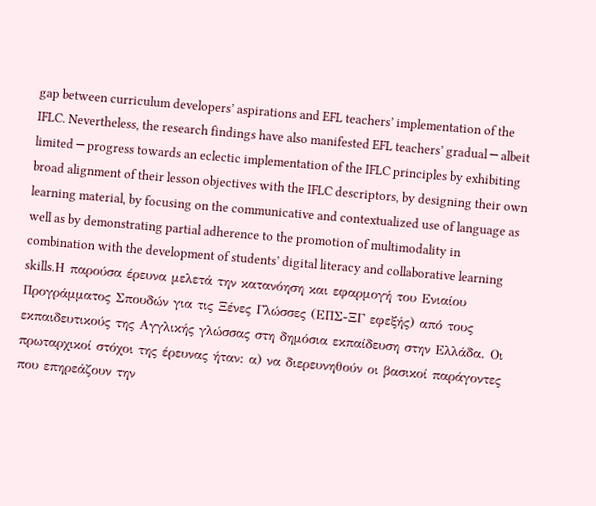gap between curriculum developers’ aspirations and EFL teachers’ implementation of the IFLC. Nevertheless, the research findings have also manifested EFL teachers’ gradual ─ albeit limited ─ progress towards an eclectic implementation of the IFLC principles by exhibiting broad alignment of their lesson objectives with the IFLC descriptors, by designing their own learning material, by focusing on the communicative and contextualized use of language as well as by demonstrating partial adherence to the promotion of multimodality in combination with the development of students’ digital literacy and collaborative learning skills.Η παρούσα έρευνα μελετά την κατανόηση και εφαρμογή του Ενιαίου Προγράμματος Σπουδών για τις Ξένες Γλώσσες (ΕΠΣ-ΞΓ εφεξής) από τους εκπαιδευτικούς της Αγγλικής γλώσσας στη δημόσια εκπαίδευση στην Ελλάδα. Οι πρωταρχικοί στόχοι της έρευνας ήταν: α) να διερευνηθούν οι βασικοί παράγοντες που επηρεάζουν την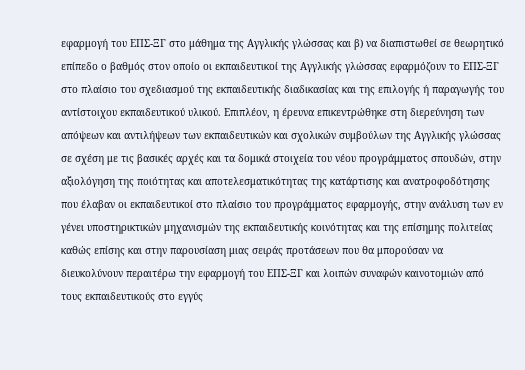εφαρμογή του ΕΠΣ-ΞΓ στο μάθημα της Αγγλικής γλώσσας και β) να διαπιστωθεί σε θεωρητικό επίπεδο ο βαθμός στον οποίο οι εκπαιδευτικοί της Αγγλικής γλώσσας εφαρμόζουν το ΕΠΣ-ΞΓ στο πλαίσιο του σχεδιασμού της εκπαιδευτικής διαδικασίας και της επιλογής ή παραγωγής του αντίστοιχου εκπαιδευτικού υλικού. Επιπλέον, η έρευνα επικεντρώθηκε στη διερεύνηση των απόψεων και αντιλήψεων των εκπαιδευτικών και σχολικών συμβούλων της Αγγλικής γλώσσας σε σχέση με τις βασικές αρχές και τα δομικά στοιχεία του νέου προγράμματος σπουδών, στην αξιολόγηση της ποιότητας και αποτελεσματικότητας της κατάρτισης και ανατροφοδότησης που έλαβαν οι εκπαιδευτικοί στο πλαίσιο του προγράμματος εφαρμογής, στην ανάλυση των εν γένει υποστηρικτικών μηχανισμών της εκπαιδευτικής κοινότητας και της επίσημης πολιτείας καθώς επίσης και στην παρουσίαση μιας σειράς προτάσεων που θα μπορούσαν να διευκολύνουν περαιτέρω την εφαρμογή του ΕΠΣ-ΞΓ και λοιπών συναφών καινοτομιών από τους εκπαιδευτικούς στο εγγύς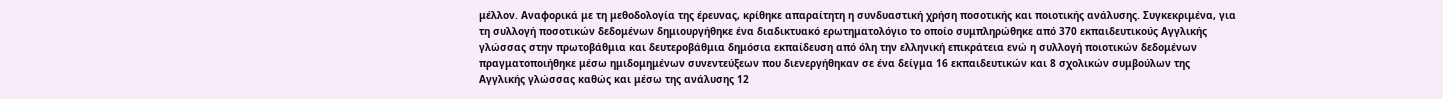μέλλον. Αναφορικά με τη μεθοδολογία της έρευνας, κρίθηκε απαραίτητη η συνδυαστική χρήση ποσοτικής και ποιοτικής ανάλυσης. Συγκεκριμένα, για τη συλλογή ποσοτικών δεδομένων δημιουργήθηκε ένα διαδικτυακό ερωτηματολόγιο το οποίο συμπληρώθηκε από 370 εκπαιδευτικούς Αγγλικής γλώσσας στην πρωτοβάθμια και δευτεροβάθμια δημόσια εκπαίδευση από όλη την ελληνική επικράτεια ενώ η συλλογή ποιοτικών δεδομένων πραγματοποιήθηκε μέσω ημιδομημένων συνεντεύξεων που διενεργήθηκαν σε ένα δείγμα 16 εκπαιδευτικών και 8 σχολικών συμβούλων της Αγγλικής γλώσσας καθώς και μέσω της ανάλυσης 12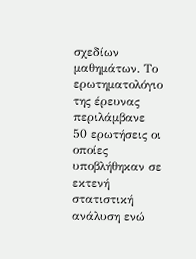σχεδίων μαθημάτων. Το ερωτηματολόγιο της έρευνας περιλάμβανε 50 ερωτήσεις οι οποίες υποβλήθηκαν σε εκτενή στατιστική ανάλυση ενώ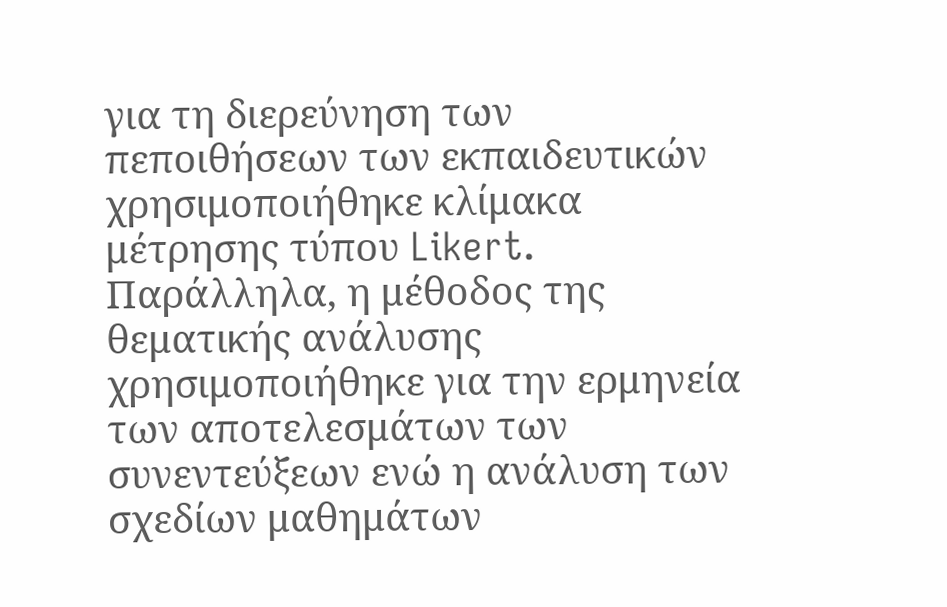για τη διερεύνηση των πεποιθήσεων των εκπαιδευτικών χρησιμοποιήθηκε κλίμακα μέτρησης τύπου Likert. Παράλληλα, η μέθοδος της θεματικής ανάλυσης χρησιμοποιήθηκε για την ερμηνεία των αποτελεσμάτων των συνεντεύξεων ενώ η ανάλυση των σχεδίων μαθημάτων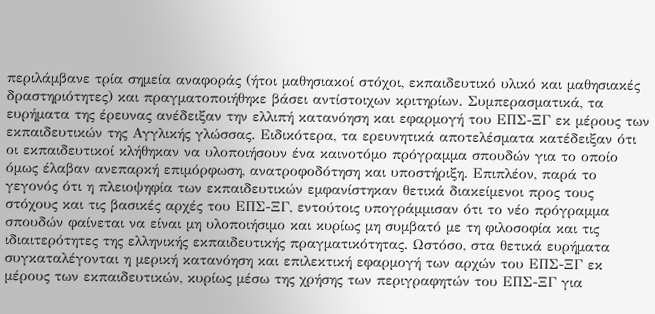περιλάμβανε τρία σημεία αναφοράς (ήτοι μαθησιακοί στόχοι, εκπαιδευτικό υλικό και μαθησιακές δραστηριότητες) και πραγματοποιήθηκε βάσει αντίστοιχων κριτηρίων. Συμπερασματικά, τα ευρήματα της έρευνας ανέδειξαν την ελλιπή κατανόηση και εφαρμογή του ΕΠΣ-ΞΓ εκ μέρους των εκπαιδευτικών της Αγγλικής γλώσσας. Ειδικότερα, τα ερευνητικά αποτελέσματα κατέδειξαν ότι οι εκπαιδευτικοί κλήθηκαν να υλοποιήσουν ένα καινοτόμο πρόγραμμα σπουδών για το οποίο όμως έλαβαν ανεπαρκή επιμόρφωση, ανατροφοδότηση και υποστήριξη. Επιπλέον, παρά το γεγονός ότι η πλειοψηφία των εκπαιδευτικών εμφανίστηκαν θετικά διακείμενοι προς τους στόχους και τις βασικές αρχές του ΕΠΣ-ΞΓ, εντούτοις υπογράμμισαν ότι το νέο πρόγραμμα σπουδών φαίνεται να είναι μη υλοποιήσιμο και κυρίως μη συμβατό με τη φιλοσοφία και τις ιδιαιτερότητες της ελληνικής εκπαιδευτικής πραγματικότητας. Ωστόσο, στα θετικά ευρήματα συγκαταλέγονται η μερική κατανόηση και επιλεκτική εφαρμογή των αρχών του ΕΠΣ-ΞΓ εκ μέρους των εκπαιδευτικών, κυρίως μέσω της χρήσης των περιγραφητών του ΕΠΣ-ΞΓ για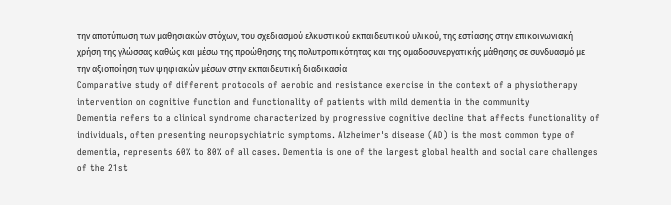την αποτύπωση των μαθησιακών στόχων, του σχεδιασμού ελκυστικού εκπαιδευτικού υλικού, της εστίασης στην επικοινωνιακή χρήση της γλώσσας καθώς και μέσω της προώθησης της πολυτροπικότητας και της ομαδοσυνεργατικής μάθησης σε συνδυασμό με την αξιοποίηση των ψηφιακών μέσων στην εκπαιδευτική διαδικασία
Comparative study of different protocols of aerobic and resistance exercise in the context of a physiotherapy intervention on cognitive function and functionality of patients with mild dementia in the community
Dementia refers to a clinical syndrome characterized by progressive cognitive decline that affects functionality of individuals, often presenting neuropsychiatric symptoms. Alzheimer's disease (AD) is the most common type of dementia, represents 60% to 80% of all cases. Dementia is one of the largest global health and social care challenges of the 21st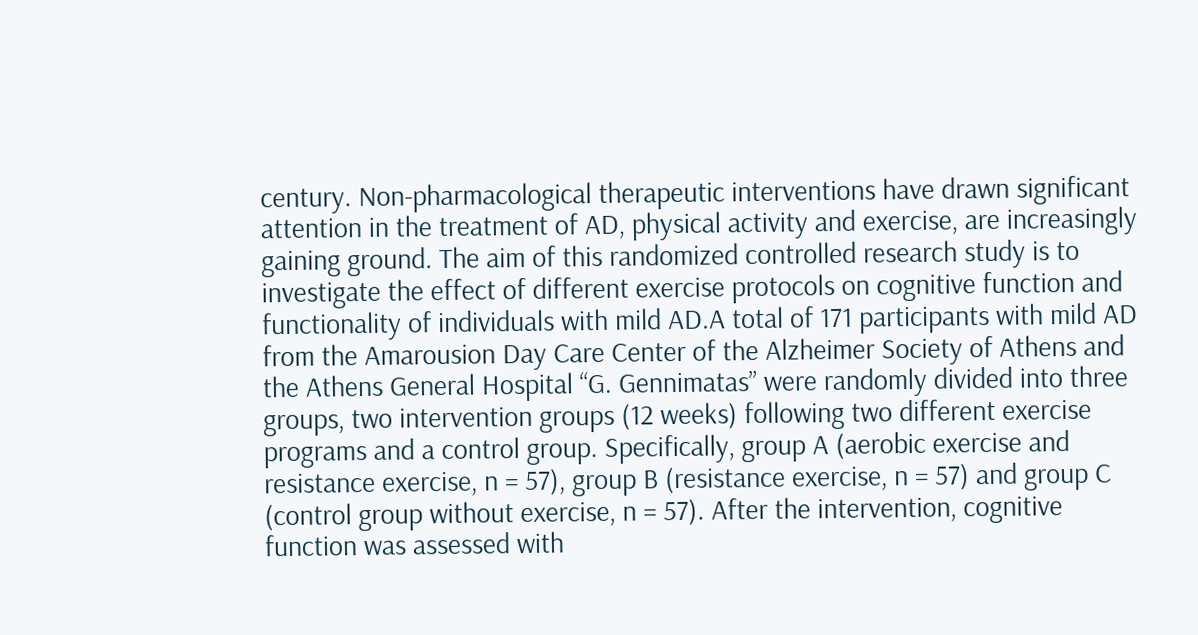century. Non-pharmacological therapeutic interventions have drawn significant attention in the treatment of AD, physical activity and exercise, are increasingly gaining ground. The aim of this randomized controlled research study is to investigate the effect of different exercise protocols on cognitive function and functionality of individuals with mild AD.A total of 171 participants with mild AD from the Amarousion Day Care Center of the Alzheimer Society of Athens and the Athens General Hospital “G. Gennimatas” were randomly divided into three groups, two intervention groups (12 weeks) following two different exercise programs and a control group. Specifically, group A (aerobic exercise and resistance exercise, n = 57), group B (resistance exercise, n = 57) and group C (control group without exercise, n = 57). After the intervention, cognitive function was assessed with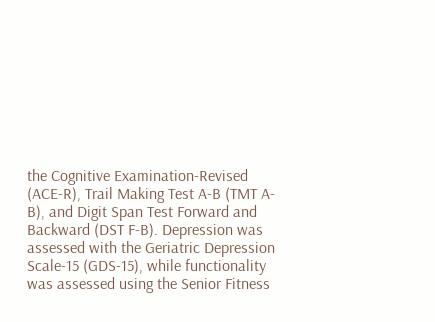the Cognitive Examination-Revised (ACE-R), Trail Making Test A-B (TMT A-B), and Digit Span Test Forward and Backward (DST F-B). Depression was assessed with the Geriatric Depression Scale-15 (GDS-15), while functionality was assessed using the Senior Fitness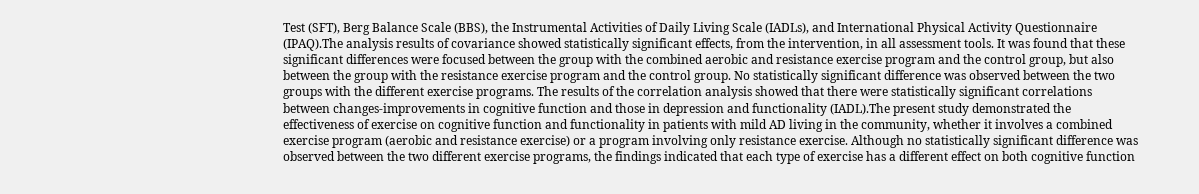Test (SFT), Berg Balance Scale (BBS), the Instrumental Activities of Daily Living Scale (IADLs), and International Physical Activity Questionnaire (IPAQ).The analysis results of covariance showed statistically significant effects, from the intervention, in all assessment tools. It was found that these significant differences were focused between the group with the combined aerobic and resistance exercise program and the control group, but also between the group with the resistance exercise program and the control group. No statistically significant difference was observed between the two groups with the different exercise programs. The results of the correlation analysis showed that there were statistically significant correlations between changes-improvements in cognitive function and those in depression and functionality (IADL).The present study demonstrated the effectiveness of exercise on cognitive function and functionality in patients with mild AD living in the community, whether it involves a combined exercise program (aerobic and resistance exercise) or a program involving only resistance exercise. Although no statistically significant difference was observed between the two different exercise programs, the findings indicated that each type of exercise has a different effect on both cognitive function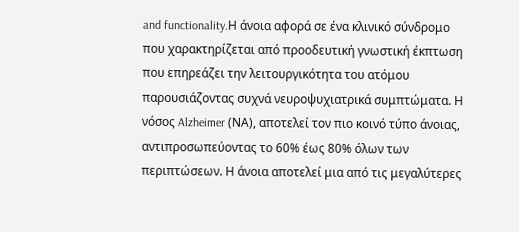and functionality.Η άνοια αφορά σε ένα κλινικό σύνδρομο που χαρακτηρίζεται από προοδευτική γνωστική έκπτωση που επηρεάζει την λειτουργικότητα του ατόμου παρουσιάζοντας συχνά νευροψυχιατρικά συμπτώματα. Η νόσος Alzheimer (ΝΑ), αποτελεί τον πιο κοινό τύπο άνοιας, αντιπροσωπεύοντας το 60% έως 80% όλων των περιπτώσεων. Η άνοια αποτελεί μια από τις μεγαλύτερες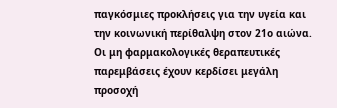παγκόσμιες προκλήσεις για την υγεία και την κοινωνική περίθαλψη στον 21ο αιώνα. Οι μη φαρμακολογικές θεραπευτικές παρεμβάσεις έχουν κερδίσει μεγάλη προσοχή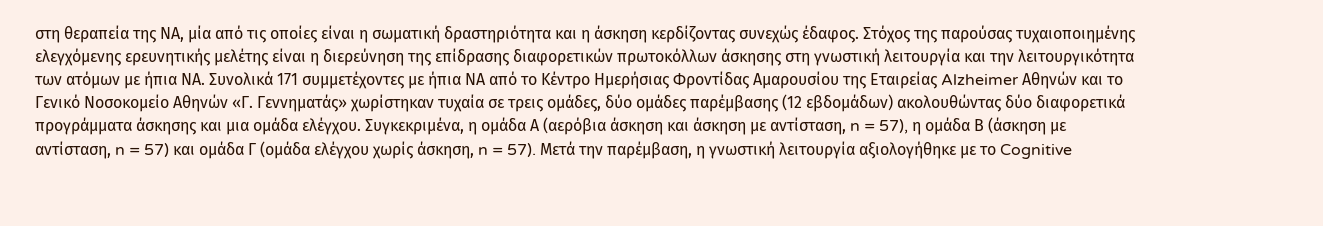στη θεραπεία της ΝΑ, μία από τις οποίες είναι η σωματική δραστηριότητα και η άσκηση κερδίζοντας συνεχώς έδαφος. Στόχος της παρούσας τυχαιοποιημένης ελεγχόμενης ερευνητικής μελέτης είναι η διερεύνηση της επίδρασης διαφορετικών πρωτοκόλλων άσκησης στη γνωστική λειτουργία και την λειτουργικότητα των ατόμων με ήπια ΝΑ. Συνολικά 171 συμμετέχοντες με ήπια ΝΑ από το Κέντρο Ημερήσιας Φροντίδας Αμαρουσίου της Εταιρείας Alzheimer Αθηνών και το Γενικό Νοσοκομείο Αθηνών «Γ. Γεννηματάς» χωρίστηκαν τυχαία σε τρεις ομάδες, δύο ομάδες παρέμβασης (12 εβδομάδων) ακολουθώντας δύο διαφορετικά προγράμματα άσκησης και μια ομάδα ελέγχου. Συγκεκριμένα, η ομάδα Α (αερόβια άσκηση και άσκηση με αντίσταση, n = 57), η ομάδα Β (άσκηση με αντίσταση, n = 57) και ομάδα Γ (ομάδα ελέγχου χωρίς άσκηση, n = 57). Μετά την παρέμβαση, η γνωστική λειτουργία αξιολογήθηκε με το Cognitive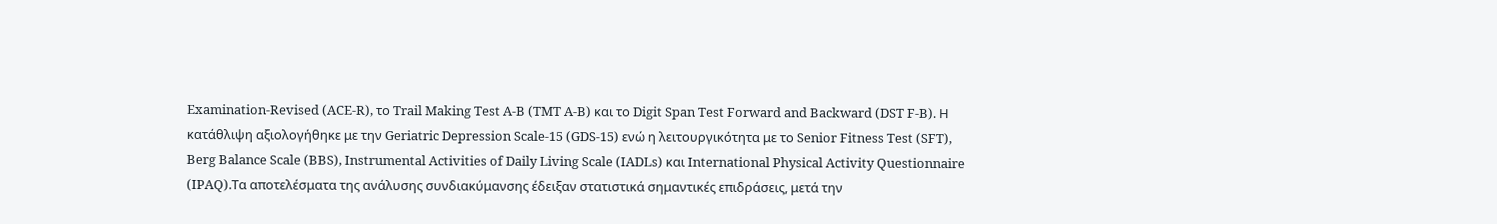Examination-Revised (ACE-R), το Trail Making Test A-B (TMT A-B) και το Digit Span Test Forward and Backward (DST F-B). Η κατάθλιψη αξιολογήθηκε με την Geriatric Depression Scale-15 (GDS-15) ενώ η λειτουργικότητα με το Senior Fitness Test (SFT), Berg Balance Scale (BBS), Instrumental Activities of Daily Living Scale (IADLs) και International Physical Activity Questionnaire (IPAQ).Τα αποτελέσματα της ανάλυσης συνδιακύμανσης έδειξαν στατιστικά σημαντικές επιδράσεις, μετά την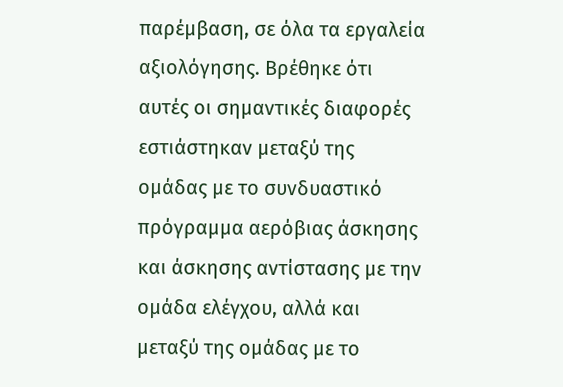παρέμβαση, σε όλα τα εργαλεία αξιολόγησης. Βρέθηκε ότι αυτές οι σημαντικές διαφορές εστιάστηκαν μεταξύ της ομάδας με το συνδυαστικό πρόγραμμα αερόβιας άσκησης και άσκησης αντίστασης με την ομάδα ελέγχου, αλλά και μεταξύ της ομάδας με το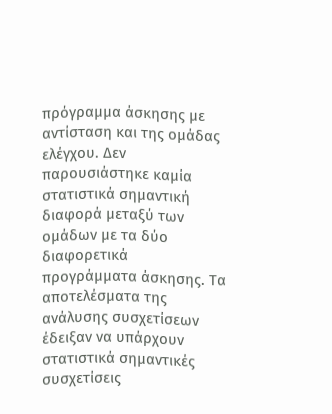πρόγραμμα άσκησης με αντίσταση και της ομάδας ελέγχου. Δεν παρουσιάστηκε καμία στατιστικά σημαντική διαφορά μεταξύ των ομάδων με τα δύο διαφορετικά προγράμματα άσκησης. Τα αποτελέσματα της ανάλυσης συσχετίσεων έδειξαν να υπάρχουν στατιστικά σημαντικές συσχετίσεις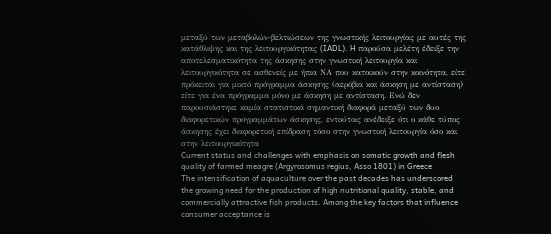μεταξύ των μεταβολών-βελτιώσεων της γνωστικής λειτουργίας με αυτές της κατάθλιψης και της λειτουργικότητας (IADL). H παρούσα μελέτη έδειξε την αποτελεσματικότητα της άσκησης στην γνωστική λειτουργία και λειτουργικότητα σε ασθενείς με ήπια ΝΑ που κατοικούν στην κοινότητα, είτε πρόκειται για μικτό πρόγραμμα άσκησης (αερόβια και άσκηση με αντίσταση) είτε για ένα πρόγραμμα μόνο με άσκηση με αντίσταση. Ενώ δεν παρουσιάστηκε καμία στατιστικά σημαντική διαφορά μεταξύ των δυο διαφορετικών προγραμμάτων άσκησης, εντούτοις ανέδειξε ότι ο κάθε τύπος άσκησης έχει διαφορετική επίδραση τόσο στην γνωστική λειτουργία όσο και στην λειτουργικότητα
Current status and challenges with emphasis on somatic growth and flesh quality of farmed meagre (Argyrosomus regius, Asso 1801) in Greece
The intensification of aquaculture over the past decades has underscored the growing need for the production of high nutritional quality, stable, and commercially attractive fish products. Among the key factors that influence consumer acceptance is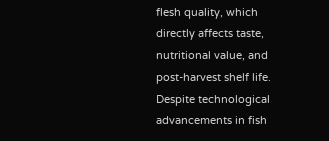flesh quality, which directly affects taste, nutritional value, and post-harvest shelf life. Despite technological advancements in fish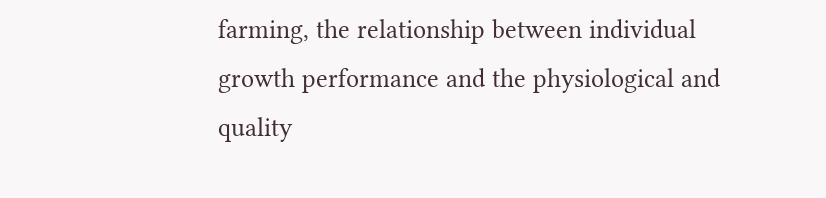farming, the relationship between individual growth performance and the physiological and quality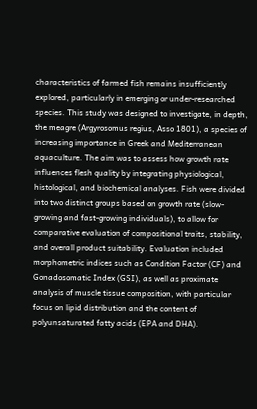characteristics of farmed fish remains insufficiently explored, particularly in emerging or under-researched species. This study was designed to investigate, in depth, the meagre (Argyrosomus regius, Asso 1801), a species of increasing importance in Greek and Mediterranean aquaculture. The aim was to assess how growth rate influences flesh quality by integrating physiological, histological, and biochemical analyses. Fish were divided into two distinct groups based on growth rate (slow-growing and fast-growing individuals), to allow for comparative evaluation of compositional traits, stability, and overall product suitability. Evaluation included morphometric indices such as Condition Factor (CF) and Gonadosomatic Index (GSI), as well as proximate analysis of muscle tissue composition, with particular focus on lipid distribution and the content of polyunsaturated fatty acids (EPA and DHA).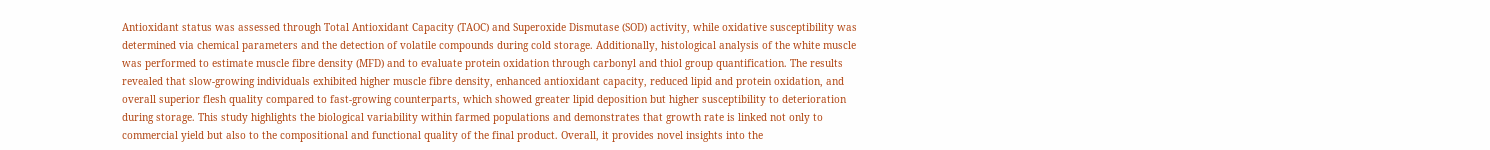Antioxidant status was assessed through Total Antioxidant Capacity (TAOC) and Superoxide Dismutase (SOD) activity, while oxidative susceptibility was determined via chemical parameters and the detection of volatile compounds during cold storage. Additionally, histological analysis of the white muscle was performed to estimate muscle fibre density (MFD) and to evaluate protein oxidation through carbonyl and thiol group quantification. The results revealed that slow-growing individuals exhibited higher muscle fibre density, enhanced antioxidant capacity, reduced lipid and protein oxidation, and overall superior flesh quality compared to fast-growing counterparts, which showed greater lipid deposition but higher susceptibility to deterioration during storage. This study highlights the biological variability within farmed populations and demonstrates that growth rate is linked not only to commercial yield but also to the compositional and functional quality of the final product. Overall, it provides novel insights into the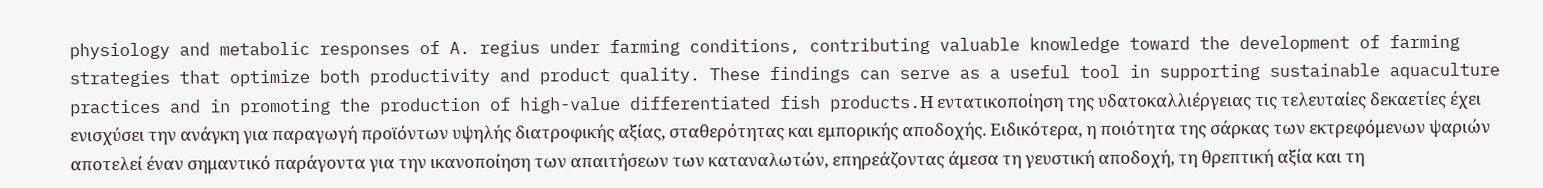physiology and metabolic responses of A. regius under farming conditions, contributing valuable knowledge toward the development of farming strategies that optimize both productivity and product quality. These findings can serve as a useful tool in supporting sustainable aquaculture practices and in promoting the production of high-value differentiated fish products.Η εντατικοποίηση της υδατοκαλλιέργειας τις τελευταίες δεκαετίες έχει ενισχύσει την ανάγκη για παραγωγή προϊόντων υψηλής διατροφικής αξίας, σταθερότητας και εμπορικής αποδοχής. Ειδικότερα, η ποιότητα της σάρκας των εκτρεφόμενων ψαριών αποτελεί έναν σημαντικό παράγοντα για την ικανοποίηση των απαιτήσεων των καταναλωτών, επηρεάζοντας άμεσα τη γευστική αποδοχή, τη θρεπτική αξία και τη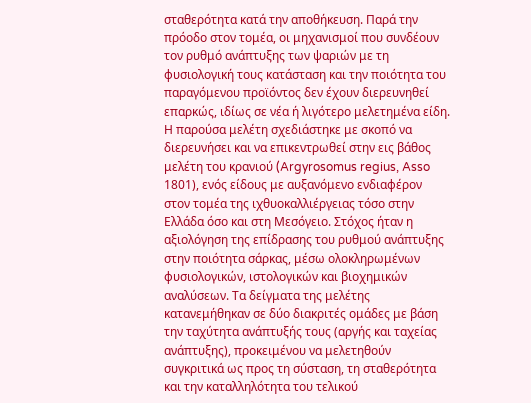σταθερότητα κατά την αποθήκευση. Παρά την πρόοδο στον τομέα, οι μηχανισμοί που συνδέουν τον ρυθμό ανάπτυξης των ψαριών με τη φυσιολογική τους κατάσταση και την ποιότητα του παραγόμενου προϊόντος δεν έχουν διερευνηθεί επαρκώς, ιδίως σε νέα ή λιγότερο μελετημένα είδη. Η παρούσα μελέτη σχεδιάστηκε με σκοπό να διερευνήσει και να επικεντρωθεί στην εις βάθος μελέτη του κρανιού (Argyrosomus regius, Asso 1801), ενός είδους με αυξανόμενο ενδιαφέρον στον τομέα της ιχθυοκαλλιέργειας τόσο στην Ελλάδα όσο και στη Μεσόγειο. Στόχος ήταν η αξιολόγηση της επίδρασης του ρυθμού ανάπτυξης στην ποιότητα σάρκας, μέσω ολοκληρωμένων φυσιολογικών, ιστολογικών και βιοχημικών αναλύσεων. Τα δείγματα της μελέτης κατανεμήθηκαν σε δύο διακριτές ομάδες με βάση την ταχύτητα ανάπτυξής τους (αργής και ταχείας ανάπτυξης), προκειμένου να μελετηθούν συγκριτικά ως προς τη σύσταση, τη σταθερότητα και την καταλληλότητα του τελικού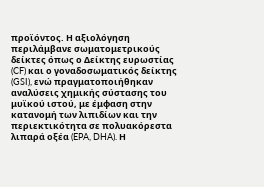προϊόντος. Η αξιολόγηση περιλάμβανε σωματομετρικούς δείκτες όπως ο Δείκτης ευρωστίας (CF) και ο γοναδοσωματικός δείκτης (GSI), ενώ πραγματοποιήθηκαν αναλύσεις χημικής σύστασης του μυϊκού ιστού, με έμφαση στην κατανομή των λιπιδίων και την περιεκτικότητα σε πολυακόρεστα λιπαρά οξέα (EPA, DHA). Η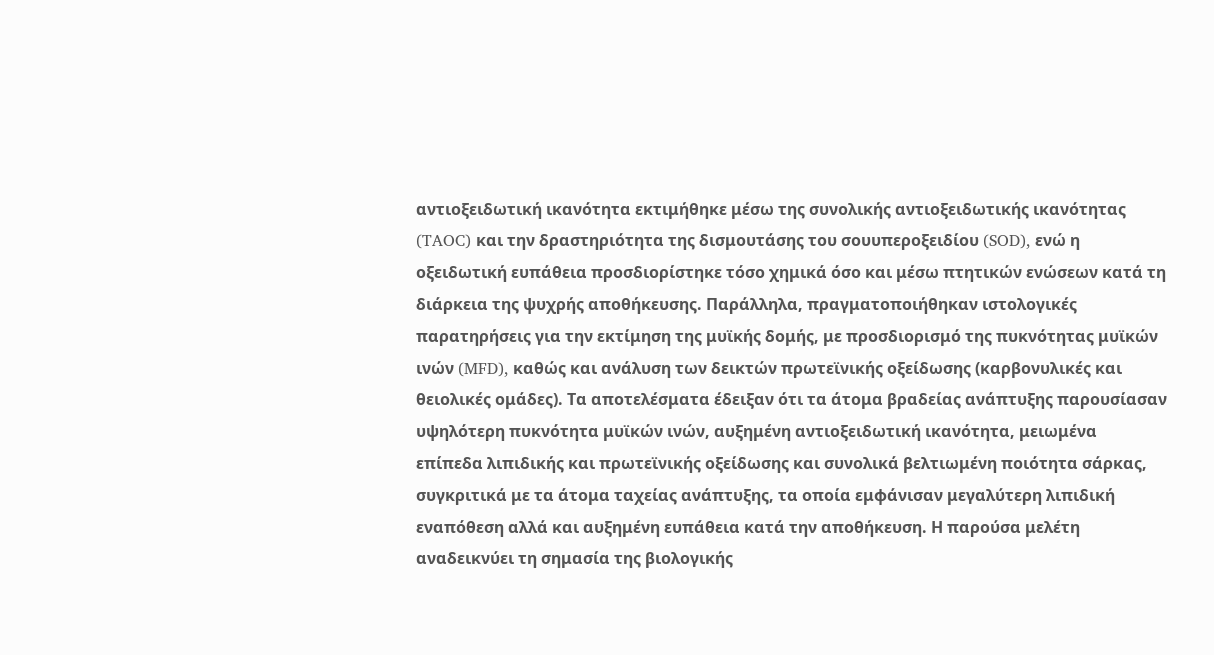αντιοξειδωτική ικανότητα εκτιμήθηκε μέσω της συνολικής αντιοξειδωτικής ικανότητας (TAOC) και την δραστηριότητα της δισμουτάσης του σουυπεροξειδίου (SOD), ενώ η οξειδωτική ευπάθεια προσδιορίστηκε τόσο χημικά όσο και μέσω πτητικών ενώσεων κατά τη διάρκεια της ψυχρής αποθήκευσης. Παράλληλα, πραγματοποιήθηκαν ιστολογικές παρατηρήσεις για την εκτίμηση της μυϊκής δομής, με προσδιορισμό της πυκνότητας μυϊκών ινών (MFD), καθώς και ανάλυση των δεικτών πρωτεϊνικής οξείδωσης (καρβονυλικές και θειολικές ομάδες). Τα αποτελέσματα έδειξαν ότι τα άτομα βραδείας ανάπτυξης παρουσίασαν υψηλότερη πυκνότητα μυϊκών ινών, αυξημένη αντιοξειδωτική ικανότητα, μειωμένα επίπεδα λιπιδικής και πρωτεϊνικής οξείδωσης και συνολικά βελτιωμένη ποιότητα σάρκας, συγκριτικά με τα άτομα ταχείας ανάπτυξης, τα οποία εμφάνισαν μεγαλύτερη λιπιδική εναπόθεση αλλά και αυξημένη ευπάθεια κατά την αποθήκευση. Η παρούσα μελέτη αναδεικνύει τη σημασία της βιολογικής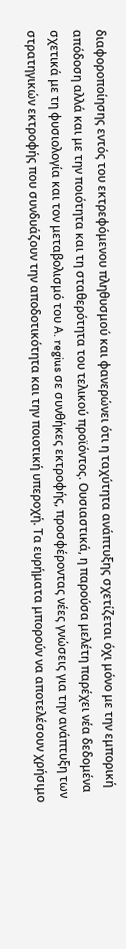διαφοροποίησης εντός του εκτρεφόμενου πληθυσμού και φανερώνει ότι η ταχύτητα ανάπτυξης σχετίζεται όχι μόνο με την εμπορική απόδοση αλλά και με την ποιότητα και τη σταθερότητα του τελικού προϊόντος. Ουσιαστικά, η παρούσα μελέτη παρέχει νέα δεδομένα σχετικά με τη φυσιολογία και τον μεταβολισμό του A. regius σε συνθήκες εκτροφής, προσφέροντας νέες γνώσεις για την ανάπτυξη των στρατηγικών εκτροφής που συνδυάζουν την αποδοτικότητα και την ποιοτική υπεροχή. Τα ευρήματα μπορούν να αποτελέσουν χρήσιμο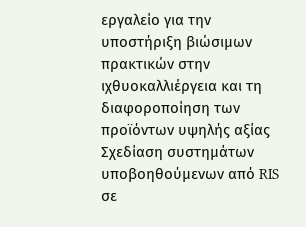εργαλείο για την υποστήριξη βιώσιμων πρακτικών στην ιχθυοκαλλιέργεια και τη διαφοροποίηση των προϊόντων υψηλής αξίας
Σχεδίαση συστημάτων υποβοηθούμενων από RIS σε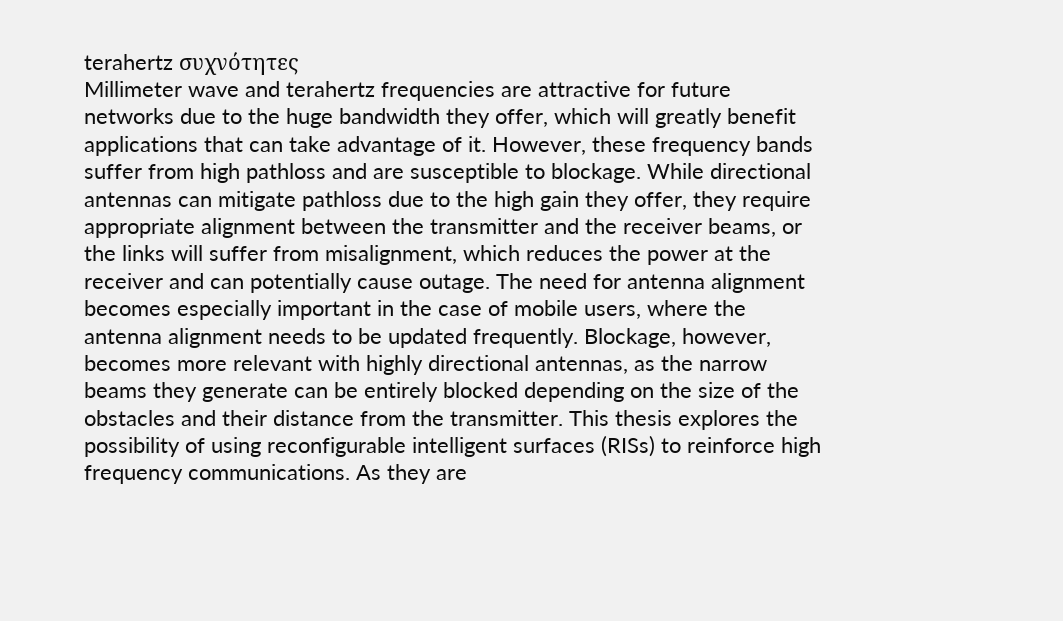terahertz συχνότητες
Millimeter wave and terahertz frequencies are attractive for future networks due to the huge bandwidth they offer, which will greatly benefit applications that can take advantage of it. However, these frequency bands suffer from high pathloss and are susceptible to blockage. While directional antennas can mitigate pathloss due to the high gain they offer, they require appropriate alignment between the transmitter and the receiver beams, or the links will suffer from misalignment, which reduces the power at the receiver and can potentially cause outage. The need for antenna alignment becomes especially important in the case of mobile users, where the antenna alignment needs to be updated frequently. Blockage, however, becomes more relevant with highly directional antennas, as the narrow beams they generate can be entirely blocked depending on the size of the obstacles and their distance from the transmitter. This thesis explores the possibility of using reconfigurable intelligent surfaces (RISs) to reinforce high frequency communications. As they are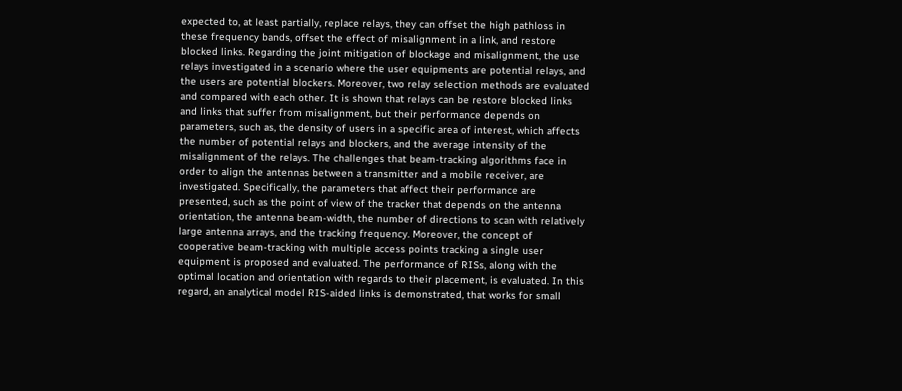expected to, at least partially, replace relays, they can offset the high pathloss in these frequency bands, offset the effect of misalignment in a link, and restore blocked links. Regarding the joint mitigation of blockage and misalignment, the use relays investigated in a scenario where the user equipments are potential relays, and the users are potential blockers. Moreover, two relay selection methods are evaluated and compared with each other. It is shown that relays can be restore blocked links and links that suffer from misalignment, but their performance depends on parameters, such as, the density of users in a specific area of interest, which affects the number of potential relays and blockers, and the average intensity of the misalignment of the relays. The challenges that beam-tracking algorithms face in order to align the antennas between a transmitter and a mobile receiver, are investigated. Specifically, the parameters that affect their performance are presented, such as the point of view of the tracker that depends on the antenna orientation, the antenna beam-width, the number of directions to scan with relatively large antenna arrays, and the tracking frequency. Moreover, the concept of cooperative beam-tracking with multiple access points tracking a single user equipment is proposed and evaluated. The performance of RISs, along with the optimal location and orientation with regards to their placement, is evaluated. In this regard, an analytical model RIS-aided links is demonstrated, that works for small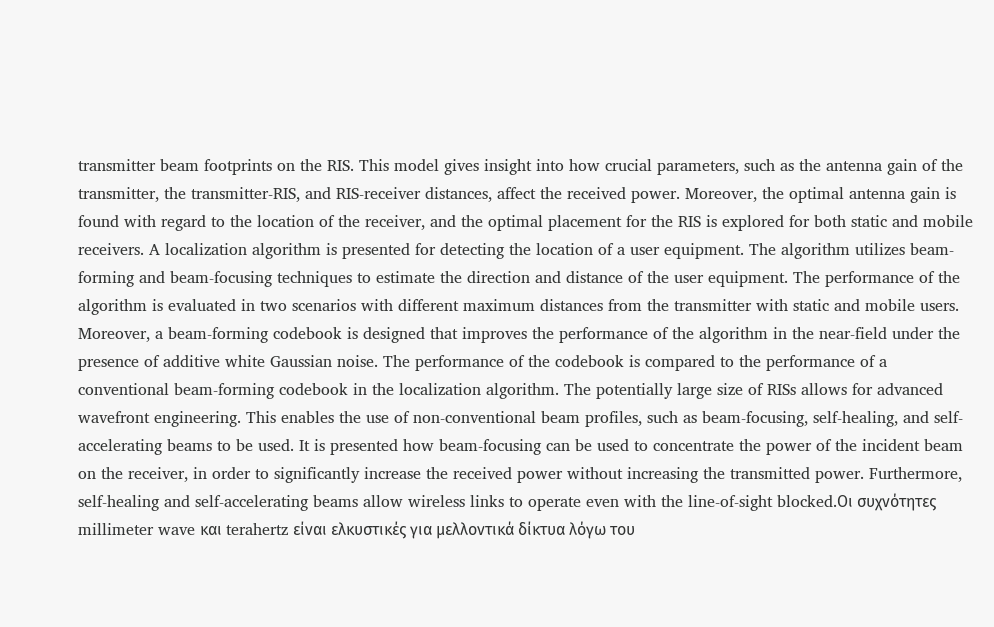transmitter beam footprints on the RIS. This model gives insight into how crucial parameters, such as the antenna gain of the transmitter, the transmitter-RIS, and RIS-receiver distances, affect the received power. Moreover, the optimal antenna gain is found with regard to the location of the receiver, and the optimal placement for the RIS is explored for both static and mobile receivers. A localization algorithm is presented for detecting the location of a user equipment. The algorithm utilizes beam-forming and beam-focusing techniques to estimate the direction and distance of the user equipment. The performance of the algorithm is evaluated in two scenarios with different maximum distances from the transmitter with static and mobile users. Moreover, a beam-forming codebook is designed that improves the performance of the algorithm in the near-field under the presence of additive white Gaussian noise. The performance of the codebook is compared to the performance of a conventional beam-forming codebook in the localization algorithm. The potentially large size of RISs allows for advanced wavefront engineering. This enables the use of non-conventional beam profiles, such as beam-focusing, self-healing, and self-accelerating beams to be used. It is presented how beam-focusing can be used to concentrate the power of the incident beam on the receiver, in order to significantly increase the received power without increasing the transmitted power. Furthermore, self-healing and self-accelerating beams allow wireless links to operate even with the line-of-sight blocked.Οι συχνότητες millimeter wave και terahertz είναι ελκυστικές για μελλοντικά δίκτυα λόγω του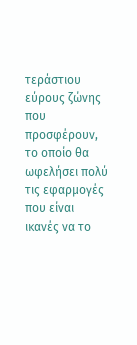τεράστιου εύρους ζώνης που προσφέρουν, το οποίο θα ωφελήσει πολύ τις εφαρμογές που είναι ικανές να το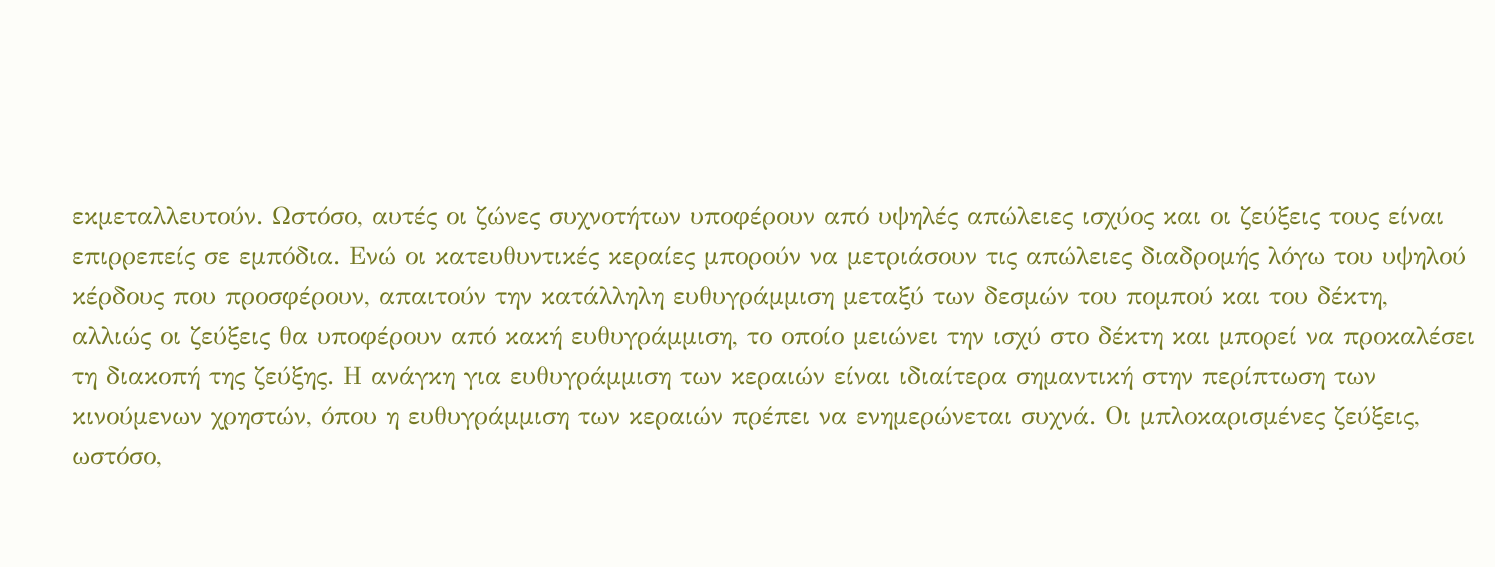εκμεταλλευτούν. Ωστόσο, αυτές οι ζώνες συχνοτήτων υποφέρουν από υψηλές απώλειες ισχύος και οι ζεύξεις τους είναι επιρρεπείς σε εμπόδια. Ενώ οι κατευθυντικές κεραίες μπορούν να μετριάσουν τις απώλειες διαδρομής λόγω του υψηλού κέρδους που προσφέρουν, απαιτούν την κατάλληλη ευθυγράμμιση μεταξύ των δεσμών του πομπού και του δέκτη, αλλιώς οι ζεύξεις θα υποφέρουν από κακή ευθυγράμμιση, το οποίο μειώνει την ισχύ στο δέκτη και μπορεί να προκαλέσει τη διακοπή της ζεύξης. Η ανάγκη για ευθυγράμμιση των κεραιών είναι ιδιαίτερα σημαντική στην περίπτωση των κινούμενων χρηστών, όπου η ευθυγράμμιση των κεραιών πρέπει να ενημερώνεται συχνά. Οι μπλοκαρισμένες ζεύξεις, ωστόσο,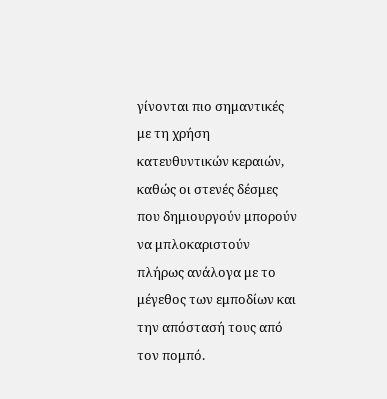γίνονται πιο σημαντικές με τη χρήση κατευθυντικών κεραιών, καθώς οι στενές δέσμες που δημιουργούν μπορούν να μπλοκαριστούν πλήρως ανάλογα με το μέγεθος των εμποδίων και την απόστασή τους από τον πομπό.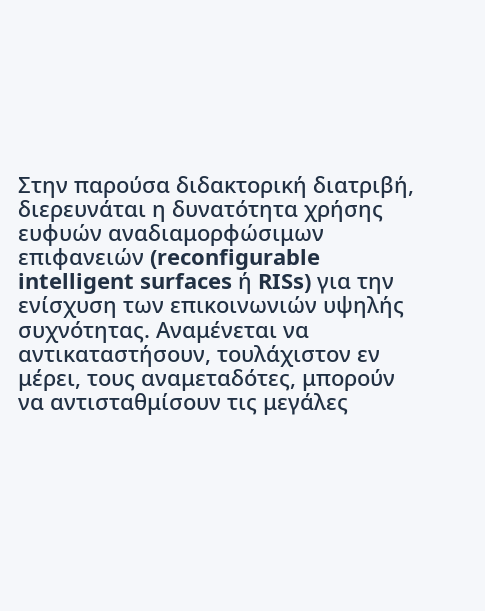Στην παρούσα διδακτορική διατριβή, διερευνάται η δυνατότητα χρήσης ευφυών αναδιαμορφώσιμων επιφανειών (reconfigurable intelligent surfaces ή RISs) για την ενίσχυση των επικοινωνιών υψηλής συχνότητας. Αναμένεται να αντικαταστήσουν, τουλάχιστον εν μέρει, τους αναμεταδότες, μπορούν να αντισταθμίσουν τις μεγάλες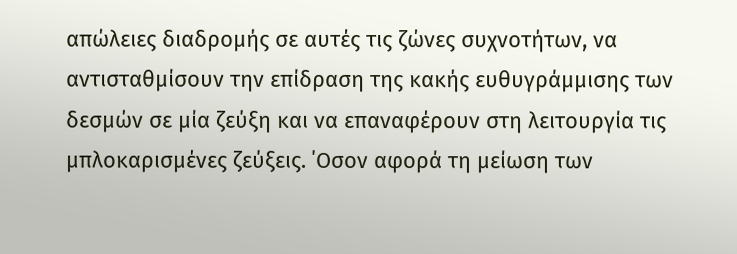απώλειες διαδρομής σε αυτές τις ζώνες συχνοτήτων, να αντισταθμίσουν την επίδραση της κακής ευθυγράμμισης των δεσμών σε μία ζεύξη και να επαναφέρουν στη λειτουργία τις μπλοκαρισμένες ζεύξεις. ΄Οσον αφορά τη μείωση των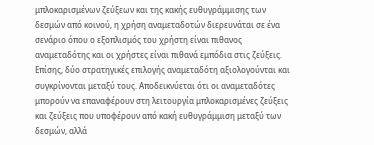μπλοκαρισμένων ζεύξεων και της κακής ευθυγράμμισης των δεσμών από κοινού, η χρήση αναμεταδοτών διερευνάται σε ένα σενάριο όπου ο εξοπλισμός του χρήστη είναι πιθανος αναμεταδότης και οι χρήστες είναι πιθανά εμπόδια στις ζεύξεις. Επίσης, δύο στρατηγικές επιλογής αναμεταδότη αξιολογούνται και συγκρίνονται μεταξύ τους. Αποδεικνύεται ότι οι αναμεταδότες μπορούν να επαναφέρουν στη λειτουργία μπλοκαρισμένες ζεύξεις και ζεύξεις που υποφέρουν από κακή ευθυγράμμιση μεταξύ των δεσμών, αλλά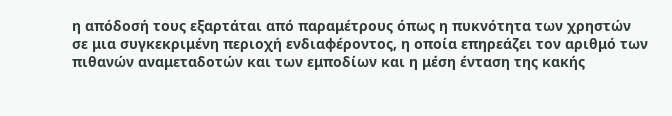η απόδοσή τους εξαρτάται από παραμέτρους όπως η πυκνότητα των χρηστών σε μια συγκεκριμένη περιοχή ενδιαφέροντος, η οποία επηρεάζει τον αριθμό των πιθανών αναμεταδοτών και των εμποδίων και η μέση ένταση της κακής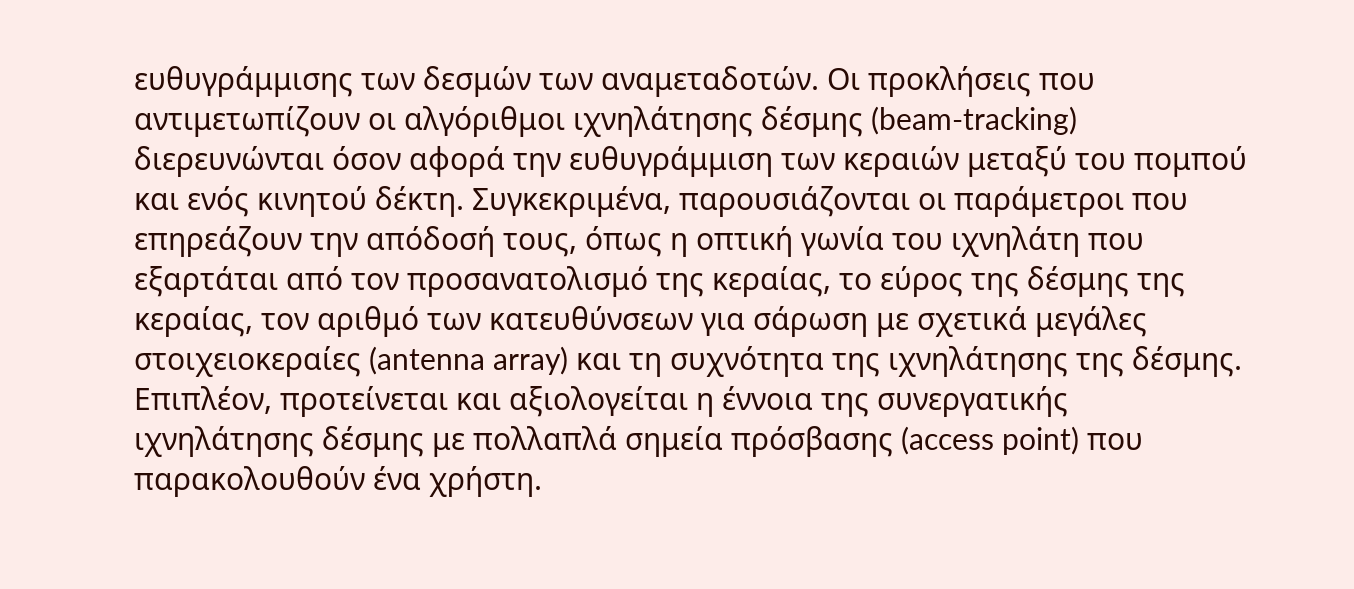ευθυγράμμισης των δεσμών των αναμεταδοτών. Οι προκλήσεις που αντιμετωπίζουν οι αλγόριθμοι ιχνηλάτησης δέσμης (beam-tracking) διερευνώνται όσον αφορά την ευθυγράμμιση των κεραιών μεταξύ του πομπού και ενός κινητού δέκτη. Συγκεκριμένα, παρουσιάζονται οι παράμετροι που επηρεάζουν την απόδοσή τους, όπως η οπτική γωνία του ιχνηλάτη που εξαρτάται από τον προσανατολισμό της κεραίας, το εύρος της δέσμης της κεραίας, τον αριθμό των κατευθύνσεων για σάρωση με σχετικά μεγάλες στοιχειοκεραίες (antenna array) και τη συχνότητα της ιχνηλάτησης της δέσμης. Επιπλέον, προτείνεται και αξιολογείται η έννοια της συνεργατικής ιχνηλάτησης δέσμης με πολλαπλά σημεία πρόσβασης (access point) που παρακολουθούν ένα χρήστη.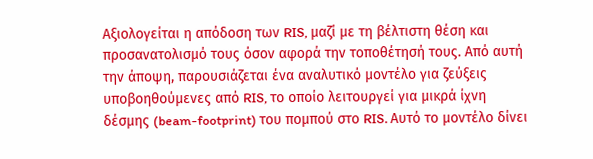Αξιολογείται η απόδοση των RIS, μαζί με τη βέλτιστη θέση και προσανατολισμό τους όσον αφορά την τοποθέτησή τους. Από αυτή την άποψη, παρουσιάζεται ένα αναλυτικό μοντέλο για ζεύξεις υποβοηθούμενες από RIS, το οποίο λειτουργεί για μικρά ίχνη δέσμης (beam-footprint) του πομπού στο RIS. Αυτό το μοντέλο δίνει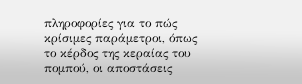πληροφορίες για το πώς κρίσιμες παράμετροι, όπως το κέρδος της κεραίας του πομπού, οι αποστάσεις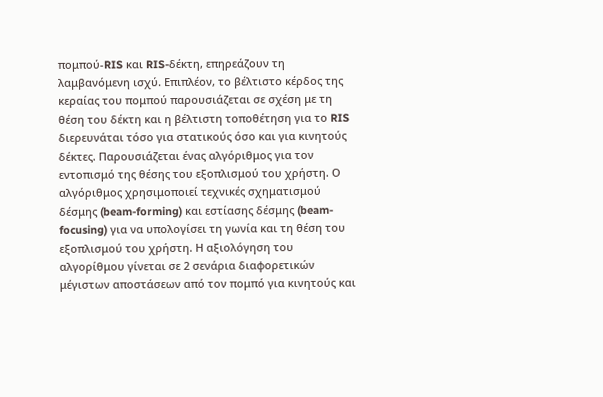πομπού-RIS και RIS-δέκτη, επηρεάζουν τη λαμβανόμενη ισχύ. Επιπλέον, το βέλτιστο κέρδος της κεραίας του πομπού παρουσιάζεται σε σχέση με τη θέση του δέκτη και η βέλτιστη τοποθέτηση για το RIS διερευνάται τόσο για στατικούς όσο και για κινητούς δέκτες. Παρουσιάζεται ένας αλγόριθμος για τον εντοπισμό της θέσης του εξοπλισμού του χρήστη. Ο αλγόριθμος χρησιμοποιεί τεχνικές σχηματισμού δέσμης (beam-forming) και εστίασης δέσμης (beam-focusing) για να υπολογίσει τη γωνία και τη θέση του εξοπλισμού του χρήστη. Η αξιολόγηση του αλγορίθμου γίνεται σε 2 σενάρια διαφορετικών μέγιστων αποστάσεων από τον πομπό για κινητούς και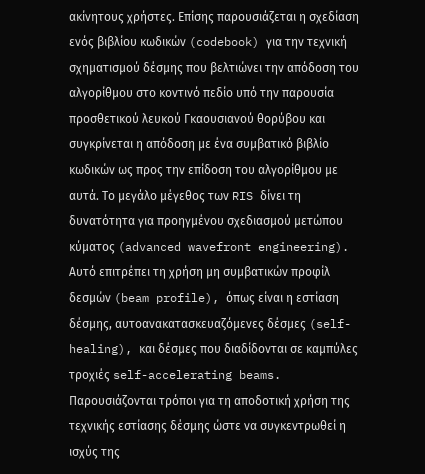ακίνητους χρήστες. Επίσης παρουσιάζεται η σχεδίαση ενός βιβλίου κωδικών (codebook) για την τεχνική σχηματισμού δέσμης που βελτιώνει την απόδοση του αλγορίθμου στο κοντινό πεδίο υπό την παρουσία προσθετικού λευκού Γκαουσιανού θορύβου και συγκρίνεται η απόδοση με ένα συμβατικό βιβλίο κωδικών ως προς την επίδοση του αλγορίθμου με αυτά. Το μεγάλο μέγεθος των RIS δίνει τη δυνατότητα για προηγμένου σχεδιασμού μετώπου κύματος (advanced wavefront engineering). Αυτό επιτρέπει τη χρήση μη συμβατικών προφίλ δεσμών (beam profile), όπως είναι η εστίαση δέσμης, αυτοανακατασκευαζόμενες δέσμες (self-healing), και δέσμες που διαδίδονται σε καμπύλες τροχιές self-accelerating beams. Παρουσιάζονται τρόποι για τη αποδοτική χρήση της τεχνικής εστίασης δέσμης ώστε να συγκεντρωθεί η ισχύς της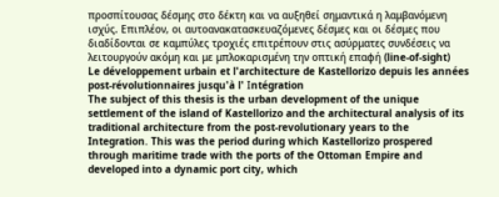προσπίτουσας δέσμης στο δέκτη και να αυξηθεί σημαντικά η λαμβανόμενη ισχύς. Επιπλέον, οι αυτοανακατασκευαζόμενες δέσμες και οι δέσμες που διαδίδονται σε καμπύλες τροχιές επιτρέπουν στις ασύρματες συνδέσεις να λειτουργούν ακόμη και με μπλοκαρισμένη την οπτική επαφή (line-of-sight)
Le développement urbain et l'architecture de Kastellorizo depuis les années post-révolutionnaires jusqu'à l' Ιntégration
The subject of this thesis is the urban development of the unique settlement of the island of Kastellorizo and the architectural analysis of its traditional architecture from the post-revolutionary years to the Integration. This was the period during which Kastellorizo prospered through maritime trade with the ports of the Ottoman Empire and developed into a dynamic port city, which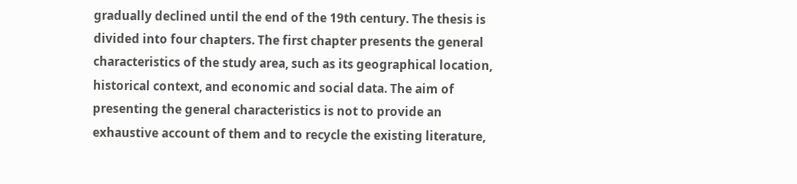gradually declined until the end of the 19th century. The thesis is divided into four chapters. The first chapter presents the general characteristics of the study area, such as its geographical location, historical context, and economic and social data. The aim of presenting the general characteristics is not to provide an exhaustive account of them and to recycle the existing literature,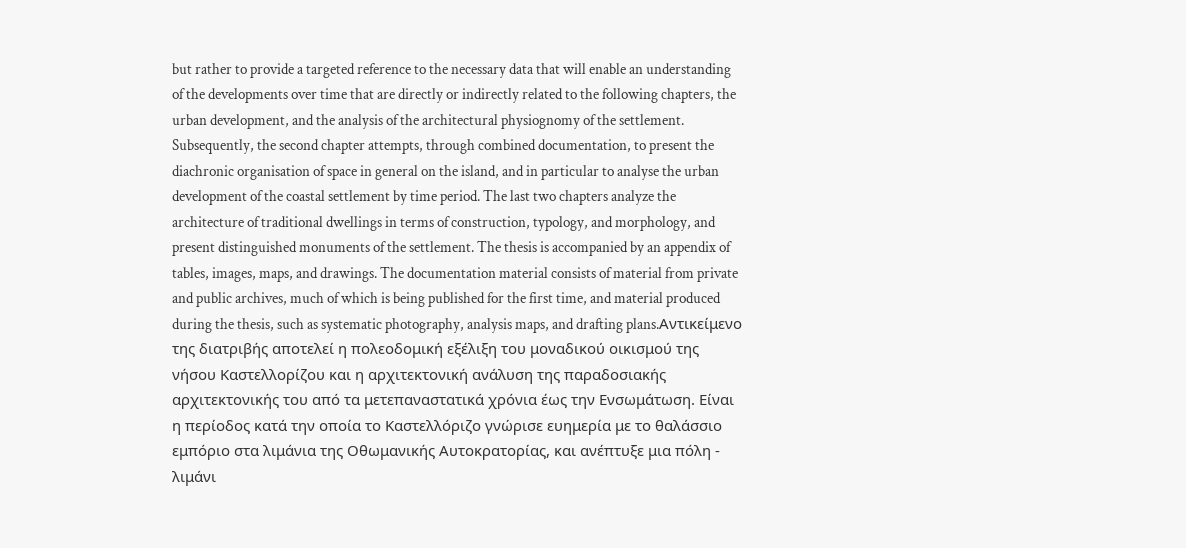but rather to provide a targeted reference to the necessary data that will enable an understanding of the developments over time that are directly or indirectly related to the following chapters, the urban development, and the analysis of the architectural physiognomy of the settlement. Subsequently, the second chapter attempts, through combined documentation, to present the diachronic organisation of space in general on the island, and in particular to analyse the urban development of the coastal settlement by time period. The last two chapters analyze the architecture of traditional dwellings in terms of construction, typology, and morphology, and present distinguished monuments of the settlement. The thesis is accompanied by an appendix of tables, images, maps, and drawings. The documentation material consists of material from private and public archives, much of which is being published for the first time, and material produced during the thesis, such as systematic photography, analysis maps, and drafting plans.Αντικείμενο της διατριβής αποτελεί η πολεοδομική εξέλιξη του μοναδικού οικισμού της νήσου Καστελλορίζου και η αρχιτεκτονική ανάλυση της παραδοσιακής αρχιτεκτονικής του από τα μετεπαναστατικά χρόνια έως την Ενσωμάτωση. Είναι η περίοδος κατά την οποία το Καστελλόριζο γνώρισε ευημερία με το θαλάσσιο εμπόριο στα λιμάνια της Οθωμανικής Αυτοκρατορίας, και ανέπτυξε μια πόλη - λιμάνι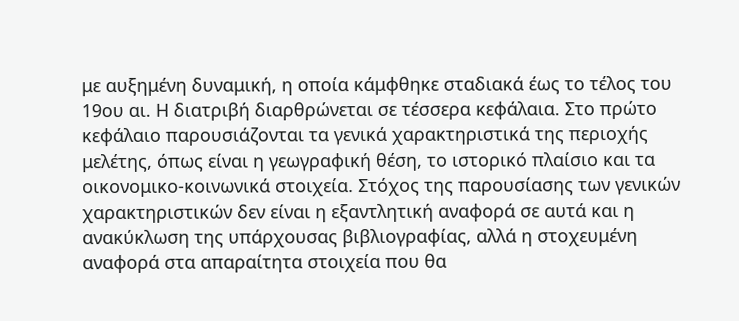με αυξημένη δυναμική, η οποία κάμφθηκε σταδιακά έως το τέλος του 19ου αι. Η διατριβή διαρθρώνεται σε τέσσερα κεφάλαια. Στο πρώτο κεφάλαιο παρουσιάζονται τα γενικά χαρακτηριστικά της περιοχής μελέτης, όπως είναι η γεωγραφική θέση, το ιστορικό πλαίσιο και τα οικονομικο-κοινωνικά στοιχεία. Στόχος της παρουσίασης των γενικών χαρακτηριστικών δεν είναι η εξαντλητική αναφορά σε αυτά και η ανακύκλωση της υπάρχουσας βιβλιογραφίας, αλλά η στοχευμένη αναφορά στα απαραίτητα στοιχεία που θα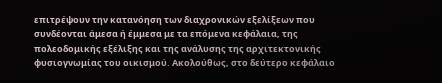επιτρέψουν την κατανόηση των διαχρονικών εξελίξεων που συνδέονται άμεσα ή έμμεσα με τα επόμενα κεφάλαια, της πολεοδομικής εξέλιξης και της ανάλυσης της αρχιτεκτονικής φυσιογνωμίας του οικισμού. Ακολούθως, στο δεύτερο κεφάλαιο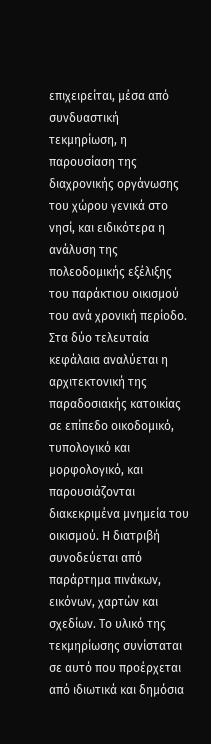επιχειρείται, μέσα από συνδυαστική τεκμηρίωση, η παρουσίαση της διαχρονικής οργάνωσης του χώρου γενικά στο νησί, και ειδικότερα η ανάλυση της πολεοδομικής εξέλιξης του παράκτιου οικισμού του ανά χρονική περίοδο. Στα δύο τελευταία κεφάλαια αναλύεται η αρχιτεκτονική της παραδοσιακής κατοικίας σε επίπεδο οικοδομικό, τυπολογικό και μορφολογικό, και παρουσιάζονται διακεκριμένα μνημεία του οικισμού. Η διατριβή συνοδεύεται από παράρτημα πινάκων, εικόνων, χαρτών και σχεδίων. Το υλικό της τεκμηρίωσης συνίσταται σε αυτό που προέρχεται από ιδιωτικά και δημόσια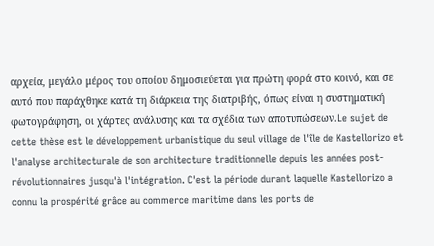αρχεία, μεγάλο μέρος του οποίου δημοσιεύεται για πρώτη φορά στο κοινό, και σε αυτό που παράχθηκε κατά τη διάρκεια της διατριβής, όπως είναι η συστηματική φωτογράφηση, οι χάρτες ανάλυσης και τα σχέδια των αποτυπώσεων.Le sujet de cette thèse est le développement urbanistique du seul village de l'île de Kastellorizo et l'analyse architecturale de son architecture traditionnelle depuis les années post-révolutionnaires jusqu'à l'intégration. C'est la période durant laquelle Kastellorizo a connu la prospérité grâce au commerce maritime dans les ports de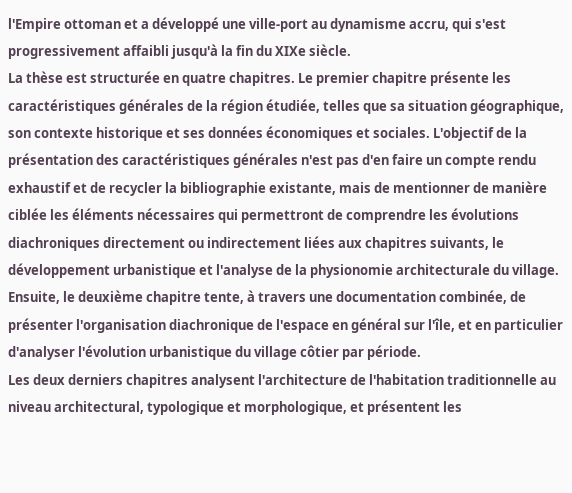l'Empire ottoman et a développé une ville-port au dynamisme accru, qui s'est progressivement affaibli jusqu'à la fin du XIXe siècle.
La thèse est structurée en quatre chapitres. Le premier chapitre présente les caractéristiques générales de la région étudiée, telles que sa situation géographique, son contexte historique et ses données économiques et sociales. L'objectif de la présentation des caractéristiques générales n'est pas d'en faire un compte rendu exhaustif et de recycler la bibliographie existante, mais de mentionner de manière ciblée les éléments nécessaires qui permettront de comprendre les évolutions diachroniques directement ou indirectement liées aux chapitres suivants, le développement urbanistique et l'analyse de la physionomie architecturale du village.
Ensuite, le deuxième chapitre tente, à travers une documentation combinée, de présenter l'organisation diachronique de l'espace en général sur l'île, et en particulier d'analyser l'évolution urbanistique du village côtier par période.
Les deux derniers chapitres analysent l'architecture de l'habitation traditionnelle au niveau architectural, typologique et morphologique, et présentent les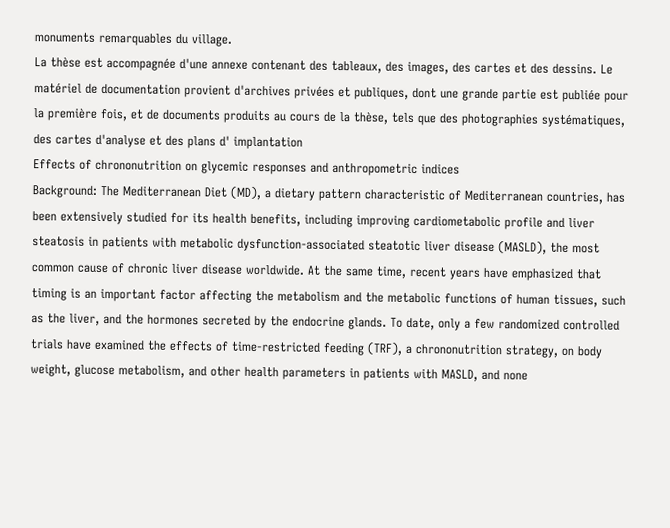monuments remarquables du village.
La thèse est accompagnée d'une annexe contenant des tableaux, des images, des cartes et des dessins. Le matériel de documentation provient d'archives privées et publiques, dont une grande partie est publiée pour la première fois, et de documents produits au cours de la thèse, tels que des photographies systématiques, des cartes d'analyse et des plans d' implantation
Effects of chrononutrition on glycemic responses and anthropometric indices
Background: The Mediterranean Diet (MD), a dietary pattern characteristic of Mediterranean countries, has been extensively studied for its health benefits, including improving cardiometabolic profile and liver steatosis in patients with metabolic dysfunction-associated steatotic liver disease (MASLD), the most common cause of chronic liver disease worldwide. At the same time, recent years have emphasized that timing is an important factor affecting the metabolism and the metabolic functions of human tissues, such as the liver, and the hormones secreted by the endocrine glands. To date, only a few randomized controlled trials have examined the effects of time-restricted feeding (TRF), a chrononutrition strategy, on body weight, glucose metabolism, and other health parameters in patients with MASLD, and none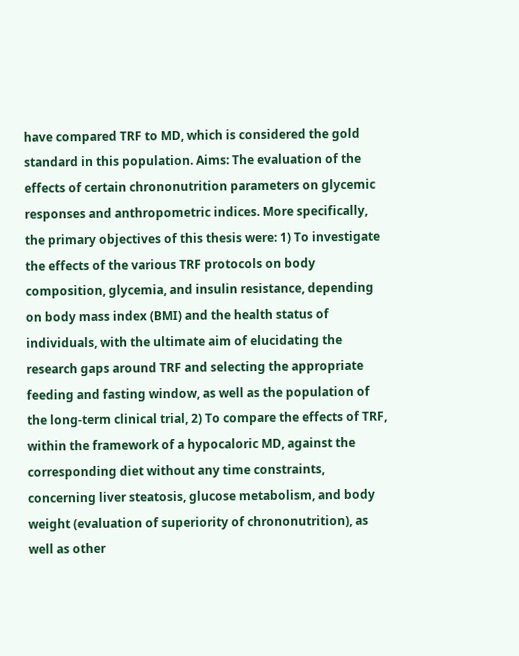have compared TRF to MD, which is considered the gold standard in this population. Aims: The evaluation of the effects of certain chrononutrition parameters on glycemic responses and anthropometric indices. More specifically, the primary objectives of this thesis were: 1) To investigate the effects of the various TRF protocols on body composition, glycemia, and insulin resistance, depending on body mass index (BMI) and the health status of individuals, with the ultimate aim of elucidating the research gaps around TRF and selecting the appropriate feeding and fasting window, as well as the population of the long-term clinical trial, 2) To compare the effects of TRF, within the framework of a hypocaloric MD, against the corresponding diet without any time constraints, concerning liver steatosis, glucose metabolism, and body weight (evaluation of superiority of chrononutrition), as well as other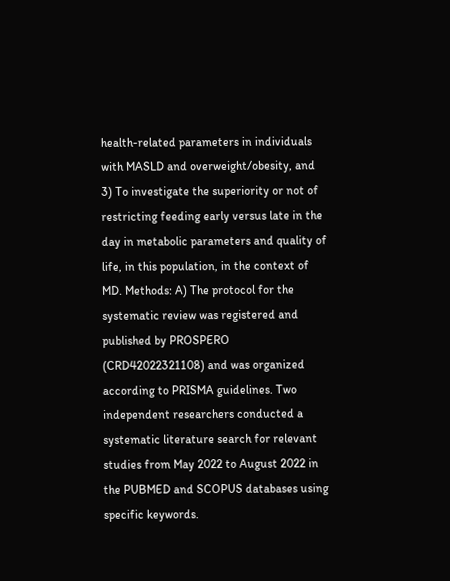health-related parameters in individuals with MASLD and overweight/obesity, and 3) To investigate the superiority or not of restricting feeding early versus late in the day in metabolic parameters and quality of life, in this population, in the context of MD. Methods: A) The protocol for the systematic review was registered and published by PROSPERO (CRD42022321108) and was organized according to PRISMA guidelines. Two independent researchers conducted a systematic literature search for relevant studies from May 2022 to August 2022 in the PUBMED and SCOPUS databases using specific keywords.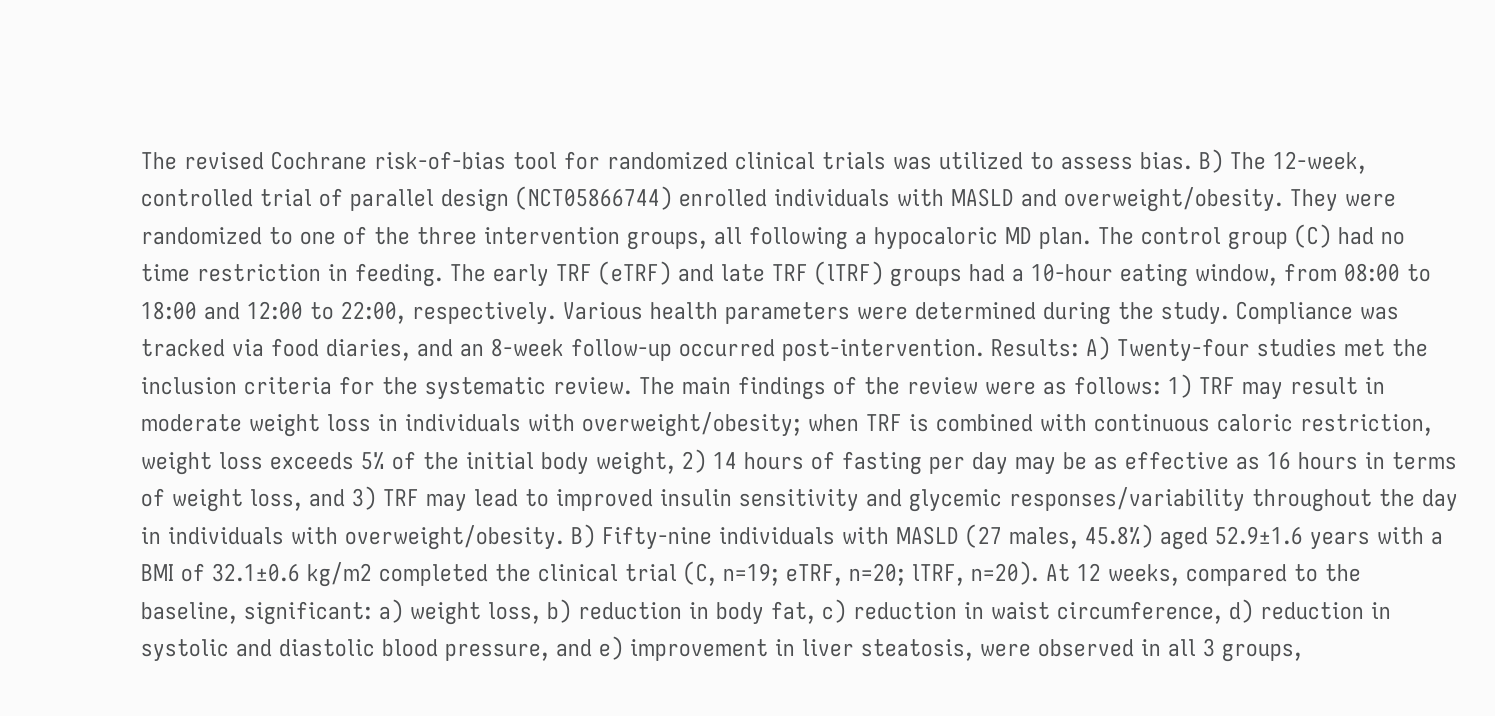The revised Cochrane risk-of-bias tool for randomized clinical trials was utilized to assess bias. B) The 12-week, controlled trial of parallel design (NCT05866744) enrolled individuals with MASLD and overweight/obesity. They were randomized to one of the three intervention groups, all following a hypocaloric MD plan. The control group (C) had no time restriction in feeding. The early TRF (eTRF) and late TRF (lTRF) groups had a 10-hour eating window, from 08:00 to 18:00 and 12:00 to 22:00, respectively. Various health parameters were determined during the study. Compliance was tracked via food diaries, and an 8-week follow-up occurred post-intervention. Results: A) Twenty-four studies met the inclusion criteria for the systematic review. The main findings of the review were as follows: 1) TRF may result in moderate weight loss in individuals with overweight/obesity; when TRF is combined with continuous caloric restriction, weight loss exceeds 5% of the initial body weight, 2) 14 hours of fasting per day may be as effective as 16 hours in terms of weight loss, and 3) TRF may lead to improved insulin sensitivity and glycemic responses/variability throughout the day in individuals with overweight/obesity. B) Fifty-nine individuals with MASLD (27 males, 45.8%) aged 52.9±1.6 years with a BMI of 32.1±0.6 kg/m2 completed the clinical trial (C, n=19; eTRF, n=20; lTRF, n=20). At 12 weeks, compared to the baseline, significant: a) weight loss, b) reduction in body fat, c) reduction in waist circumference, d) reduction in systolic and diastolic blood pressure, and e) improvement in liver steatosis, were observed in all 3 groups,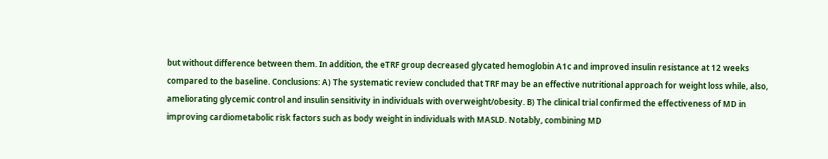but without difference between them. In addition, the eTRF group decreased glycated hemoglobin A1c and improved insulin resistance at 12 weeks compared to the baseline. Conclusions: A) The systematic review concluded that TRF may be an effective nutritional approach for weight loss while, also, ameliorating glycemic control and insulin sensitivity in individuals with overweight/obesity. B) The clinical trial confirmed the effectiveness of MD in improving cardiometabolic risk factors such as body weight in individuals with MASLD. Notably, combining MD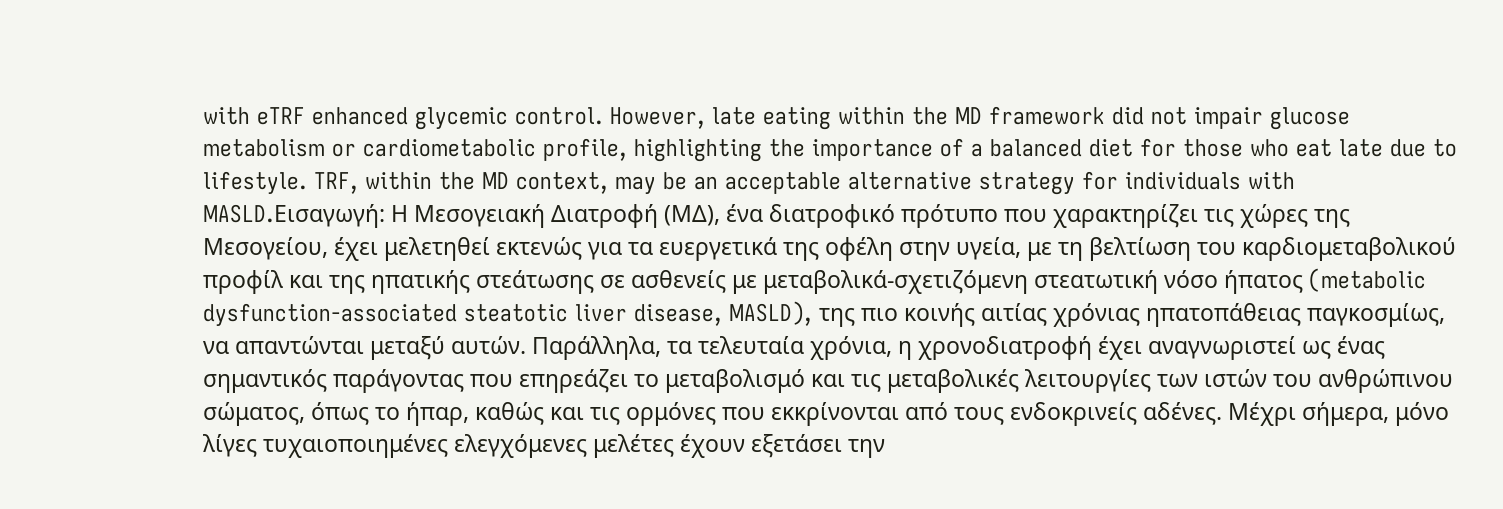with eTRF enhanced glycemic control. However, late eating within the MD framework did not impair glucose metabolism or cardiometabolic profile, highlighting the importance of a balanced diet for those who eat late due to lifestyle. TRF, within the MD context, may be an acceptable alternative strategy for individuals with MASLD.Εισαγωγή: Η Μεσογειακή Διατροφή (ΜΔ), ένα διατροφικό πρότυπο που χαρακτηρίζει τις χώρες της Μεσογείου, έχει μελετηθεί εκτενώς για τα ευεργετικά της οφέλη στην υγεία, με τη βελτίωση του καρδιομεταβολικού προφίλ και της ηπατικής στεάτωσης σε ασθενείς με μεταβολικά-σχετιζόμενη στεατωτική νόσο ήπατος (metabolic dysfunction-associated steatotic liver disease, MASLD), της πιο κοινής αιτίας χρόνιας ηπατοπάθειας παγκοσμίως, να απαντώνται μεταξύ αυτών. Παράλληλα, τα τελευταία χρόνια, η χρονοδιατροφή έχει αναγνωριστεί ως ένας σημαντικός παράγοντας που επηρεάζει το μεταβολισμό και τις μεταβολικές λειτουργίες των ιστών του ανθρώπινου σώματος, όπως το ήπαρ, καθώς και τις ορμόνες που εκκρίνονται από τους ενδοκρινείς αδένες. Μέχρι σήμερα, μόνο λίγες τυχαιοποιημένες ελεγχόμενες μελέτες έχουν εξετάσει την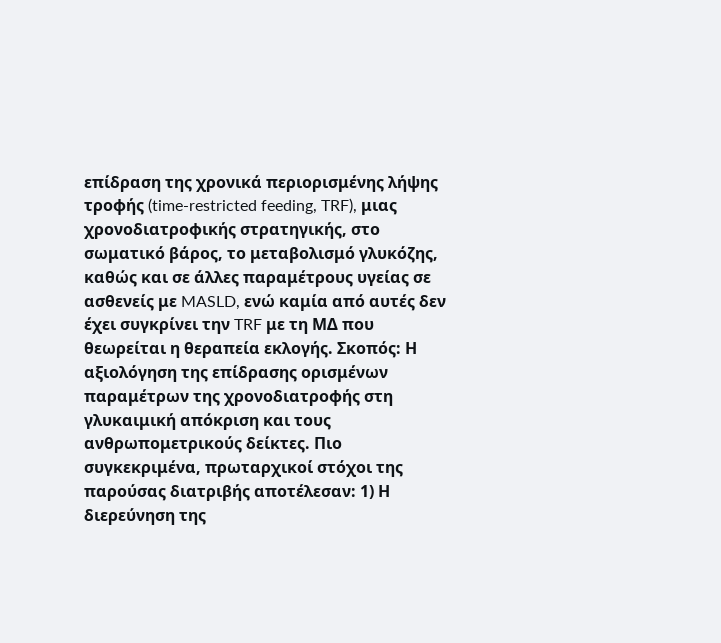επίδραση της χρονικά περιορισμένης λήψης τροφής (time-restricted feeding, TRF), μιας χρονοδιατροφικής στρατηγικής, στο σωματικό βάρος, το μεταβολισμό γλυκόζης, καθώς και σε άλλες παραμέτρους υγείας σε ασθενείς με MASLD, ενώ καμία από αυτές δεν έχει συγκρίνει την TRF με τη ΜΔ που θεωρείται η θεραπεία εκλογής. Σκοπός: Η αξιολόγηση της επίδρασης ορισμένων παραμέτρων της χρονοδιατροφής στη γλυκαιμική απόκριση και τους ανθρωπομετρικούς δείκτες. Πιο συγκεκριμένα, πρωταρχικοί στόχοι της παρούσας διατριβής αποτέλεσαν: 1) Η διερεύνηση της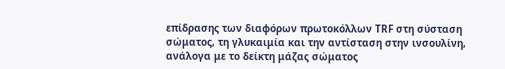επίδρασης των διαφόρων πρωτοκόλλων TRF στη σύσταση σώματος, τη γλυκαιμία και την αντίσταση στην ινσουλίνη, ανάλογα με το δείκτη μάζας σώματος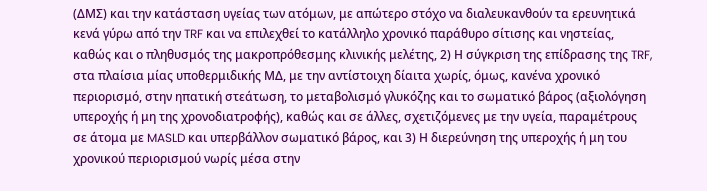(ΔΜΣ) και την κατάσταση υγείας των ατόμων, με απώτερο στόχο να διαλευκανθούν τα ερευνητικά κενά γύρω από την TRF και να επιλεχθεί το κατάλληλο χρονικό παράθυρο σίτισης και νηστείας, καθώς και ο πληθυσμός της μακροπρόθεσμης κλινικής μελέτης, 2) Η σύγκριση της επίδρασης της TRF, στα πλαίσια μίας υποθερμιδικής ΜΔ, με την αντίστοιχη δίαιτα χωρίς, όμως, κανένα χρονικό περιορισμό, στην ηπατική στεάτωση, το μεταβολισμό γλυκόζης και το σωματικό βάρος (αξιολόγηση υπεροχής ή μη της χρονοδιατροφής), καθώς και σε άλλες, σχετιζόμενες με την υγεία, παραμέτρους σε άτομα με MASLD και υπερβάλλον σωματικό βάρος, και 3) Η διερεύνηση της υπεροχής ή μη του χρονικού περιορισμού νωρίς μέσα στην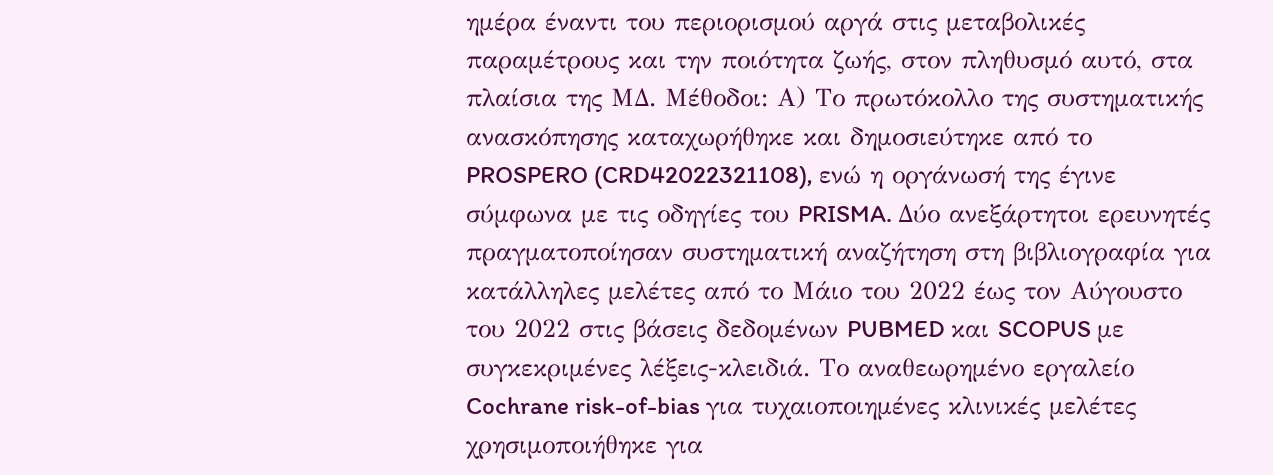ημέρα έναντι του περιορισμού αργά στις μεταβολικές παραμέτρους και την ποιότητα ζωής, στον πληθυσμό αυτό, στα πλαίσια της ΜΔ. Μέθοδοι: Α) Το πρωτόκολλο της συστηματικής ανασκόπησης καταχωρήθηκε και δημοσιεύτηκε από το PROSPERO (CRD42022321108), ενώ η οργάνωσή της έγινε σύμφωνα με τις οδηγίες του PRISMA. Δύο ανεξάρτητοι ερευνητές πραγματοποίησαν συστηματική αναζήτηση στη βιβλιογραφία για κατάλληλες μελέτες από το Μάιο του 2022 έως τον Αύγουστο του 2022 στις βάσεις δεδομένων PUBMED και SCOPUS με συγκεκριμένες λέξεις-κλειδιά. Το αναθεωρημένο εργαλείο Cochrane risk-of-bias για τυχαιοποιημένες κλινικές μελέτες χρησιμοποιήθηκε για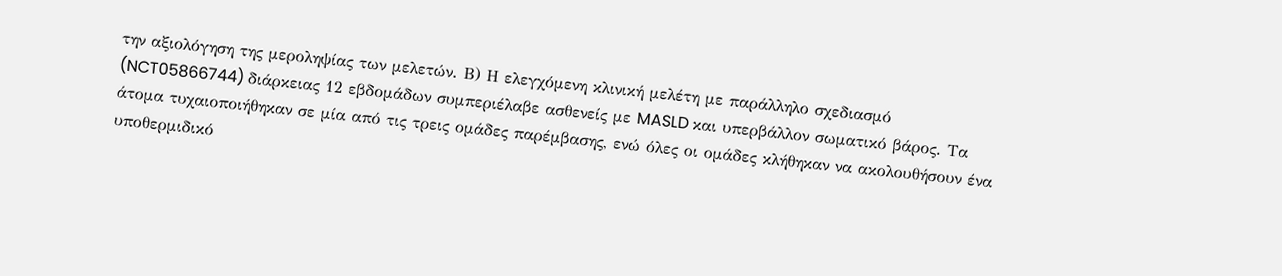την αξιολόγηση της μεροληψίας των μελετών. Β) Η ελεγχόμενη κλινική μελέτη με παράλληλο σχεδιασμό (NCT05866744) διάρκειας 12 εβδομάδων συμπεριέλαβε ασθενείς με MASLD και υπερβάλλον σωματικό βάρος. Τα άτομα τυχαιοποιήθηκαν σε μία από τις τρεις ομάδες παρέμβασης, ενώ όλες οι ομάδες κλήθηκαν να ακολουθήσουν ένα υποθερμιδικό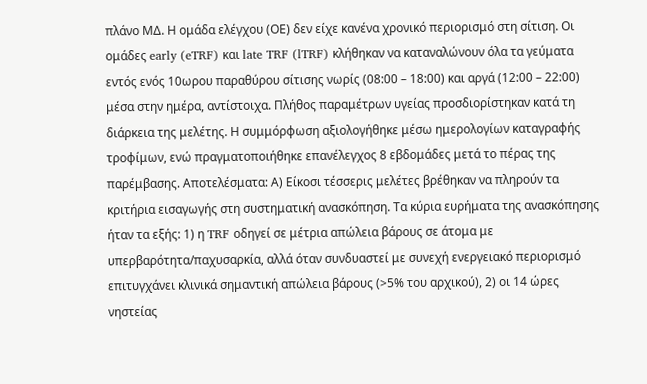πλάνο ΜΔ. Η ομάδα ελέγχου (ΟΕ) δεν είχε κανένα χρονικό περιορισμό στη σίτιση. Οι ομάδες early (eTRF) και late TRF (lTRF) κλήθηκαν να καταναλώνουν όλα τα γεύματα εντός ενός 10ωρου παραθύρου σίτισης νωρίς (08:00 – 18:00) και αργά (12:00 – 22:00) μέσα στην ημέρα, αντίστοιχα. Πλήθος παραμέτρων υγείας προσδιορίστηκαν κατά τη διάρκεια της μελέτης. Η συμμόρφωση αξιολογήθηκε μέσω ημερολογίων καταγραφής τροφίμων, ενώ πραγματοποιήθηκε επανέλεγχος 8 εβδομάδες μετά το πέρας της παρέμβασης. Αποτελέσματα: Α) Είκοσι τέσσερις μελέτες βρέθηκαν να πληρούν τα κριτήρια εισαγωγής στη συστηματική ανασκόπηση. Τα κύρια ευρήματα της ανασκόπησης ήταν τα εξής: 1) η TRF οδηγεί σε μέτρια απώλεια βάρους σε άτομα με υπερβαρότητα/παχυσαρκία, αλλά όταν συνδυαστεί με συνεχή ενεργειακό περιορισμό επιτυγχάνει κλινικά σημαντική απώλεια βάρους (>5% του αρχικού), 2) οι 14 ώρες νηστείας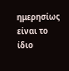ημερησίως είναι το ίδιο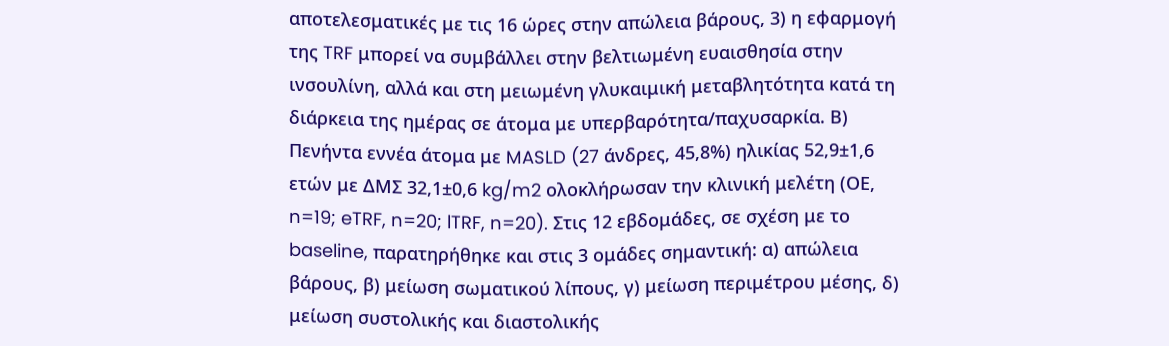αποτελεσματικές με τις 16 ώρες στην απώλεια βάρους, 3) η εφαρμογή της TRF μπορεί να συμβάλλει στην βελτιωμένη ευαισθησία στην ινσουλίνη, αλλά και στη μειωμένη γλυκαιμική μεταβλητότητα κατά τη διάρκεια της ημέρας σε άτομα με υπερβαρότητα/παχυσαρκία. Β) Πενήντα εννέα άτομα με MASLD (27 άνδρες, 45,8%) ηλικίας 52,9±1,6 ετών με ΔΜΣ 32,1±0,6 kg/m2 ολοκλήρωσαν την κλινική μελέτη (ΟΕ, n=19; eTRF, n=20; lTRF, n=20). Στις 12 εβδομάδες, σε σχέση με το baseline, παρατηρήθηκε και στις 3 ομάδες σημαντική: α) απώλεια βάρους, β) μείωση σωματικού λίπους, γ) μείωση περιμέτρου μέσης, δ) μείωση συστολικής και διαστολικής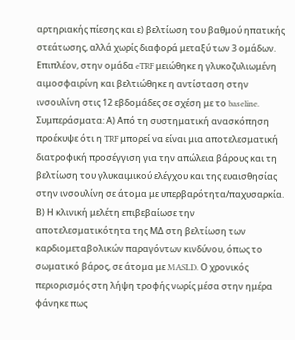αρτηριακής πίεσης και ε) βελτίωση του βαθμού ηπατικής στεάτωσης, αλλά χωρίς διαφορά μεταξύ των 3 ομάδων. Επιπλέον, στην ομάδα eTRF μειώθηκε η γλυκοζυλιωμένη αιμοσφαιρίνη και βελτιώθηκε η αντίσταση στην ινσουλίνη στις 12 εβδομάδες σε σχέση με το baseline. Συμπεράσματα: Α) Από τη συστηματική ανασκόπηση προέκυψε ότι η TRF μπορεί να είναι μια αποτελεσματική διατροφική προσέγγιση για την απώλεια βάρους και τη βελτίωση του γλυκαιμικού ελέγχου και της ευαισθησίας στην ινσουλίνη σε άτομα με υπερβαρότητα/παχυσαρκία. Β) Η κλινική μελέτη επιβεβαίωσε την αποτελεσματικότητα της ΜΔ στη βελτίωση των καρδιομεταβολικών παραγόντων κινδύνου, όπως το σωματικό βάρος, σε άτομα με MASLD. Ο χρονικός περιορισμός στη λήψη τροφής νωρίς μέσα στην ημέρα φάνηκε πως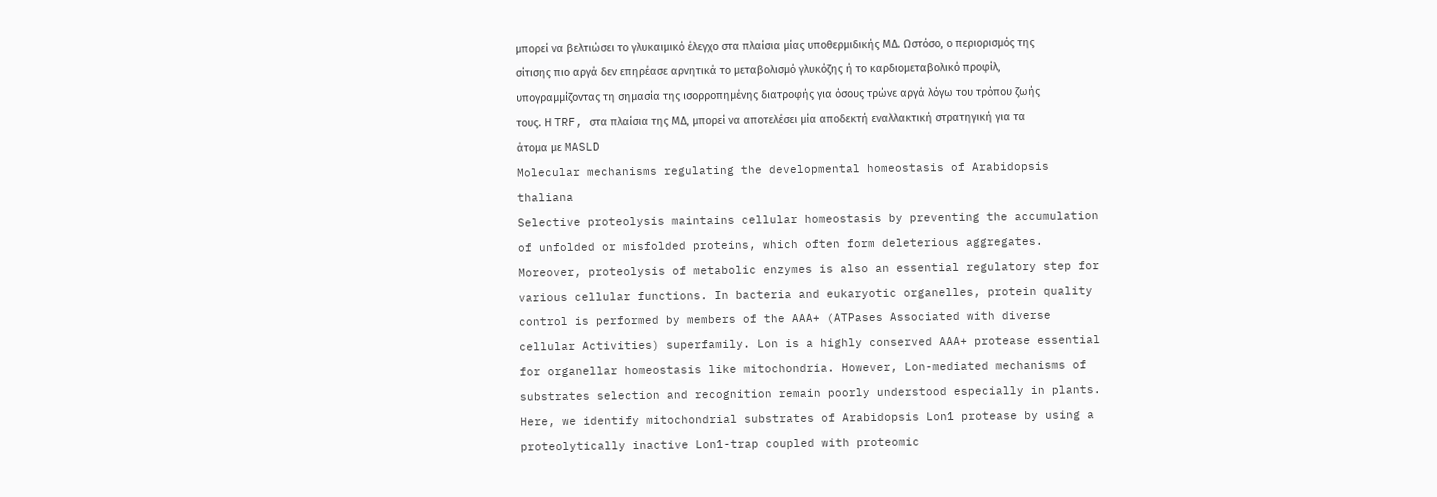μπορεί να βελτιώσει το γλυκαιμικό έλεγχο στα πλαίσια μίας υποθερμιδικής ΜΔ. Ωστόσο, ο περιορισμός της σίτισης πιο αργά δεν επηρέασε αρνητικά το μεταβολισμό γλυκόζης ή το καρδιομεταβολικό προφίλ, υπογραμμίζοντας τη σημασία της ισορροπημένης διατροφής για όσους τρώνε αργά λόγω του τρόπου ζωής τους. Η TRF, στα πλαίσια της ΜΔ, μπορεί να αποτελέσει μία αποδεκτή εναλλακτική στρατηγική για τα άτομα με MASLD
Molecular mechanisms regulating the developmental homeostasis of Arabidopsis thaliana
Selective proteolysis maintains cellular homeostasis by preventing the accumulation of unfolded or misfolded proteins, which often form deleterious aggregates. Moreover, proteolysis of metabolic enzymes is also an essential regulatory step for various cellular functions. In bacteria and eukaryotic organelles, protein quality control is performed by members of the AAA+ (ATPases Associated with diverse cellular Activities) superfamily. Lon is a highly conserved AAA+ protease essential for organellar homeostasis like mitochondria. However, Lon-mediated mechanisms of substrates selection and recognition remain poorly understood especially in plants. Here, we identify mitochondrial substrates of Arabidopsis Lon1 protease by using a proteolytically inactive Lon1-trap coupled with proteomic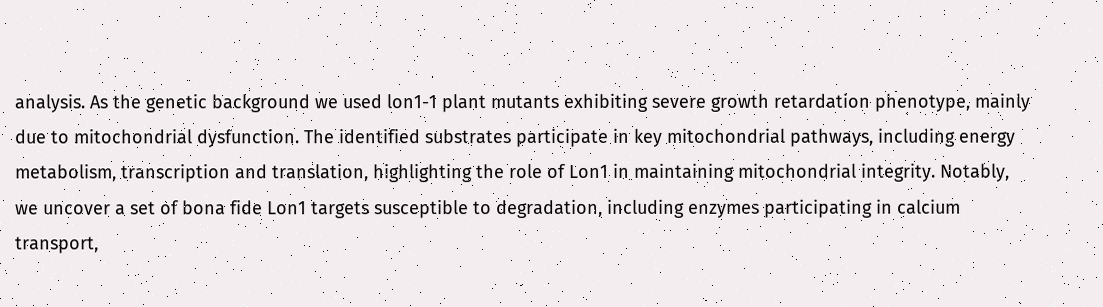analysis. As the genetic background we used lon1-1 plant mutants exhibiting severe growth retardation phenotype, mainly due to mitochondrial dysfunction. The identified substrates participate in key mitochondrial pathways, including energy metabolism, transcription and translation, highlighting the role of Lon1 in maintaining mitochondrial integrity. Notably, we uncover a set of bona fide Lon1 targets susceptible to degradation, including enzymes participating in calcium transport,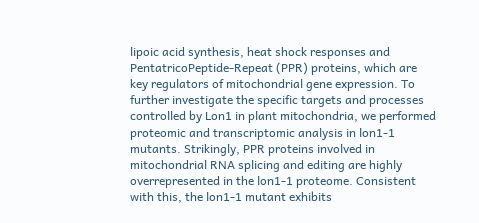lipoic acid synthesis, heat shock responses and PentatricoPeptide-Repeat (PPR) proteins, which are key regulators of mitochondrial gene expression. To further investigate the specific targets and processes controlled by Lon1 in plant mitochondria, we performed proteomic and transcriptomic analysis in lon1-1 mutants. Strikingly, PPR proteins involved in mitochondrial RNA splicing and editing are highly overrepresented in the lon1-1 proteome. Consistent with this, the lon1-1 mutant exhibits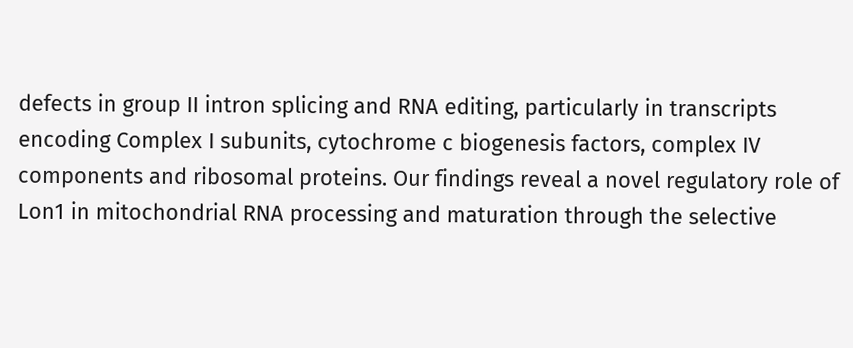defects in group II intron splicing and RNA editing, particularly in transcripts encoding Complex I subunits, cytochrome c biogenesis factors, complex IV components and ribosomal proteins. Our findings reveal a novel regulatory role of Lon1 in mitochondrial RNA processing and maturation through the selective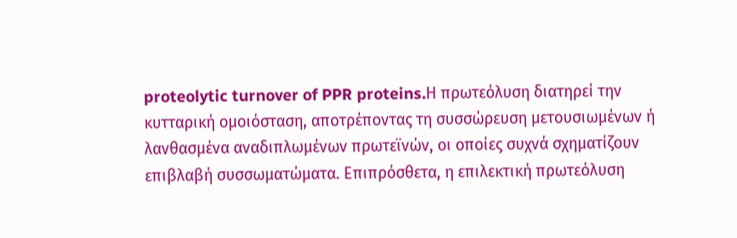proteolytic turnover of PPR proteins.Η πρωτεόλυση διατηρεί την κυτταρική ομοιόσταση, αποτρέποντας τη συσσώρευση μετουσιωμένων ή λανθασμένα αναδιπλωμένων πρωτεϊνών, οι οποίες συχνά σχηματίζουν επιβλαβή συσσωματώματα. Επιπρόσθετα, η επιλεκτική πρωτεόλυση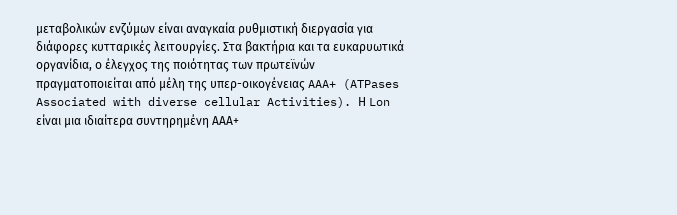μεταβολικών ενζύμων είναι αναγκαία ρυθμιστική διεργασία για διάφορες κυτταρικές λειτουργίες. Στα βακτήρια και τα ευκαρυωτικά οργανίδια, ο έλεγχος της ποιότητας των πρωτεϊνών πραγματοποιείται από μέλη της υπερ-οικογένειας AAA+ (ATPases Associated with diverse cellular Activities). Η Lon είναι μια ιδιαίτερα συντηρημένη ΑΑΑ+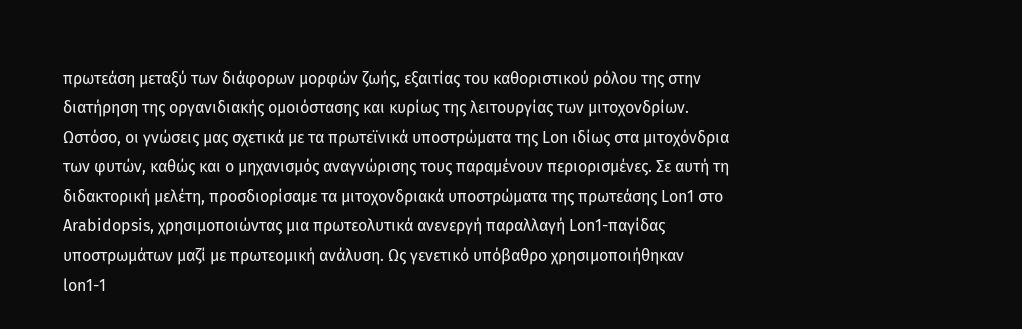πρωτεάση μεταξύ των διάφορων μορφών ζωής, εξαιτίας του καθοριστικού ρόλου της στην διατήρηση της οργανιδιακής ομοιόστασης και κυρίως της λειτουργίας των μιτοχονδρίων. Ωστόσο, οι γνώσεις μας σχετικά με τα πρωτεϊνικά υποστρώματα της Lon ιδίως στα μιτοχόνδρια των φυτών, καθώς και ο μηχανισμός αναγνώρισης τους παραμένουν περιορισμένες. Σε αυτή τη διδακτορική μελέτη, προσδιορίσαμε τα μιτοχονδριακά υποστρώματα της πρωτεάσης Lon1 στο Arabidopsis, χρησιμοποιώντας μια πρωτεολυτικά ανενεργή παραλλαγή Lon1-παγίδας υποστρωμάτων μαζί με πρωτεομική ανάλυση. Ως γενετικό υπόβαθρο χρησιμοποιήθηκαν lon1-1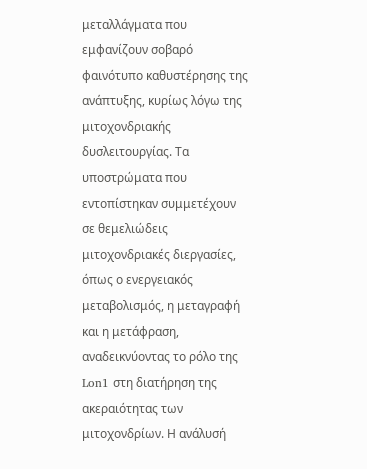μεταλλάγματα που εμφανίζουν σοβαρό φαινότυπο καθυστέρησης της ανάπτυξης, κυρίως λόγω της μιτοχονδριακής δυσλειτουργίας. Τα υποστρώματα που εντοπίστηκαν συμμετέχουν σε θεμελιώδεις μιτοχονδριακές διεργασίες, όπως ο ενεργειακός μεταβολισμός, η μεταγραφή και η μετάφραση, αναδεικνύοντας το ρόλο της Lon1 στη διατήρηση της ακεραιότητας των μιτοχονδρίων. Η ανάλυσή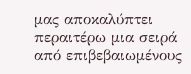μας αποκαλύπτει περαιτέρω μια σειρά από επιβεβαιωμένους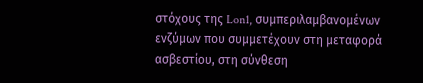στόχους της Lon1, συμπεριλαμβανομένων ενζύμων που συμμετέχουν στη μεταφορά ασβεστίου, στη σύνθεση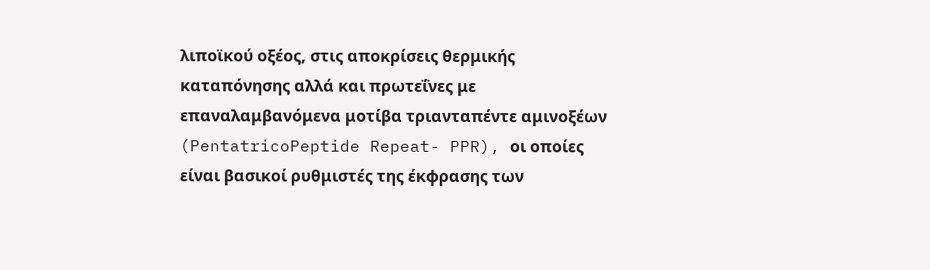λιποϊκού οξέος, στις αποκρίσεις θερμικής καταπόνησης αλλά και πρωτεΐνες με επαναλαμβανόμενα μοτίβα τριανταπέντε αμινοξέων (PentatricoPeptide Repeat- PPR), οι οποίες είναι βασικοί ρυθμιστές της έκφρασης των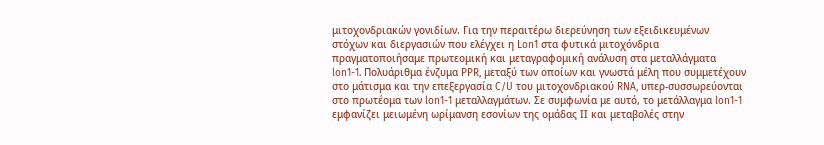μιτοχονδριακών γονιδίων. Για την περαιτέρω διερεύνηση των εξειδικευμένων στόχων και διεργασιών που ελέγχει η Lon1 στα φυτικά μιτοχόνδρια πραγματοποιήσαμε πρωτεομική και μεταγραφομική ανάλυση στα μεταλλάγματα lon1-1. Πολυάριθμα ένζυμα PPR, μεταξύ των οποίων και γνωστά μέλη που συμμετέχουν στο μάτισμα και την επεξεργασία C/U του μιτοχονδριακού RNA, υπερ-συσσωρεύονται στο πρωτέομα των lon1-1 μεταλλαγμάτων. Σε συμφωνία με αυτό, το μετάλλαγμα lon1-1 εμφανίζει μειωμένη ωρίμανση εσονίων της ομάδας ΙΙ και μεταβολές στην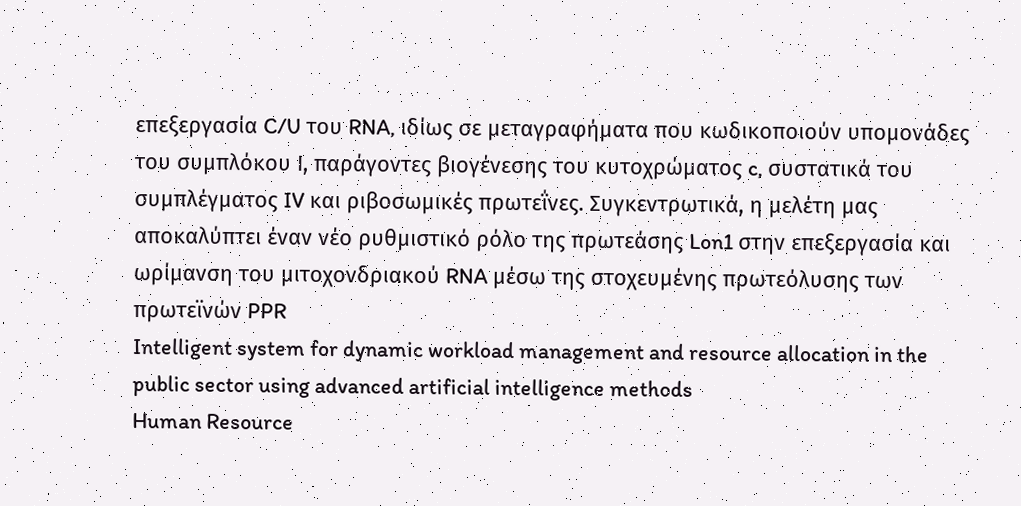επεξεργασία C/U του RNA, ιδίως σε μεταγραφήματα που κωδικοποιούν υπομονάδες του συμπλόκου Ι, παράγοντες βιογένεσης του κυτοχρώματος c, συστατικά του συμπλέγματος IV και ριβοσωμικές πρωτεΐνες. Συγκεντρωτικά, η μελέτη μας αποκαλύπτει έναν νέο ρυθμιστικό ρόλο της πρωτεάσης Lon1 στην επεξεργασία και ωρίμανση του μιτοχονδριακού RNA μέσω της στοχευμένης πρωτεόλυσης των πρωτεϊνών PPR
Intelligent system for dynamic workload management and resource allocation in the public sector using advanced artificial intelligence methods
Human Resource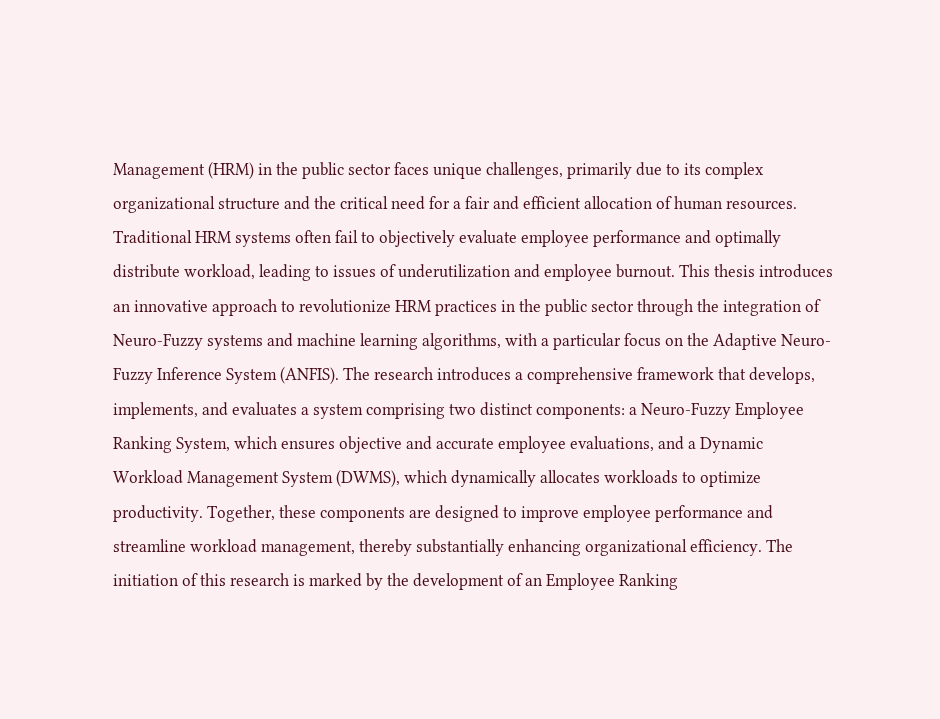Management (HRM) in the public sector faces unique challenges, primarily due to its complex organizational structure and the critical need for a fair and efficient allocation of human resources. Traditional HRM systems often fail to objectively evaluate employee performance and optimally distribute workload, leading to issues of underutilization and employee burnout. This thesis introduces an innovative approach to revolutionize HRM practices in the public sector through the integration of Neuro-Fuzzy systems and machine learning algorithms, with a particular focus on the Adaptive Neuro-Fuzzy Inference System (ANFIS). The research introduces a comprehensive framework that develops, implements, and evaluates a system comprising two distinct components: a Neuro-Fuzzy Employee Ranking System, which ensures objective and accurate employee evaluations, and a Dynamic Workload Management System (DWMS), which dynamically allocates workloads to optimize productivity. Together, these components are designed to improve employee performance and streamline workload management, thereby substantially enhancing organizational efficiency. The initiation of this research is marked by the development of an Employee Ranking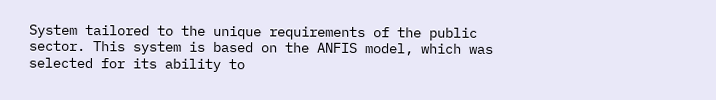System tailored to the unique requirements of the public sector. This system is based on the ANFIS model, which was selected for its ability to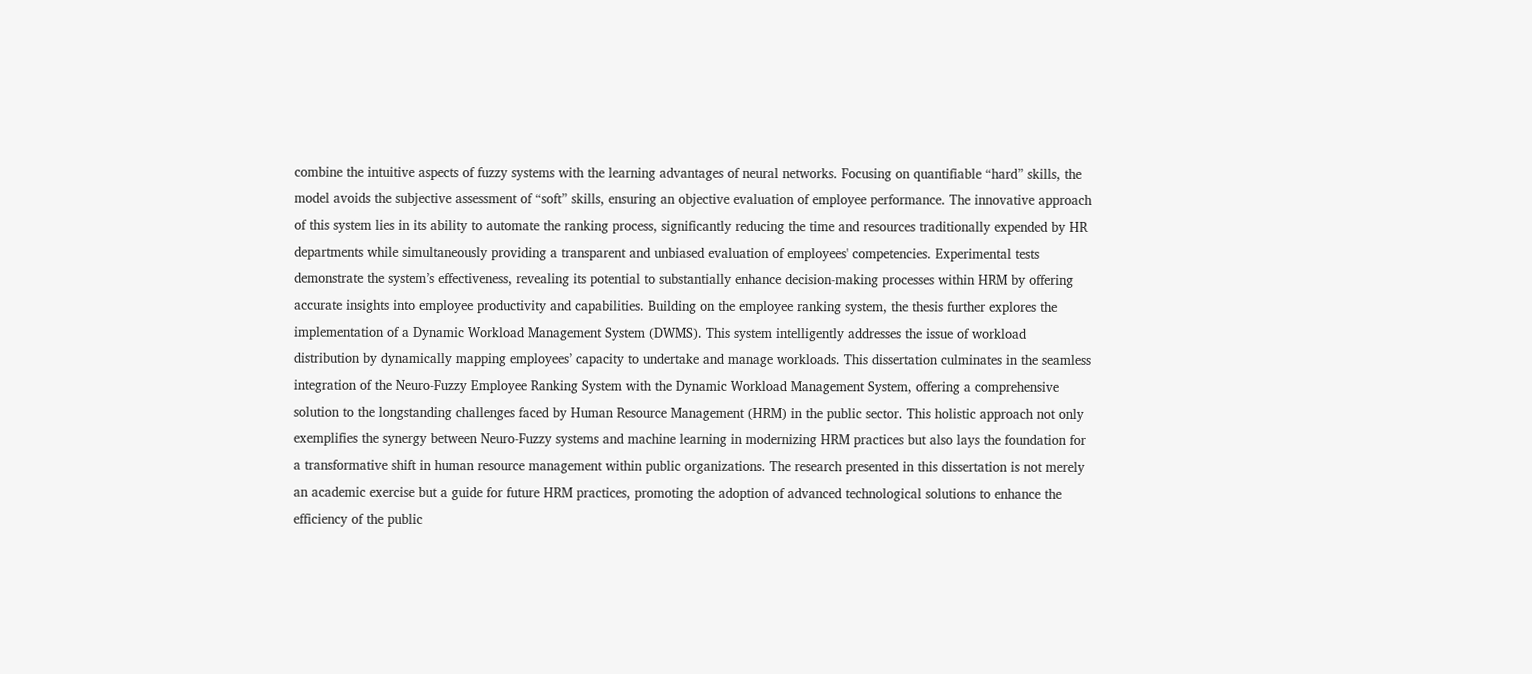combine the intuitive aspects of fuzzy systems with the learning advantages of neural networks. Focusing on quantifiable “hard” skills, the model avoids the subjective assessment of “soft” skills, ensuring an objective evaluation of employee performance. The innovative approach of this system lies in its ability to automate the ranking process, significantly reducing the time and resources traditionally expended by HR departments while simultaneously providing a transparent and unbiased evaluation of employees' competencies. Experimental tests demonstrate the system’s effectiveness, revealing its potential to substantially enhance decision-making processes within HRM by offering accurate insights into employee productivity and capabilities. Building on the employee ranking system, the thesis further explores the implementation of a Dynamic Workload Management System (DWMS). This system intelligently addresses the issue of workload distribution by dynamically mapping employees’ capacity to undertake and manage workloads. This dissertation culminates in the seamless integration of the Neuro-Fuzzy Employee Ranking System with the Dynamic Workload Management System, offering a comprehensive solution to the longstanding challenges faced by Human Resource Management (HRM) in the public sector. This holistic approach not only exemplifies the synergy between Neuro-Fuzzy systems and machine learning in modernizing HRM practices but also lays the foundation for a transformative shift in human resource management within public organizations. The research presented in this dissertation is not merely an academic exercise but a guide for future HRM practices, promoting the adoption of advanced technological solutions to enhance the efficiency of the public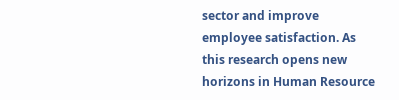sector and improve employee satisfaction. As this research opens new horizons in Human Resource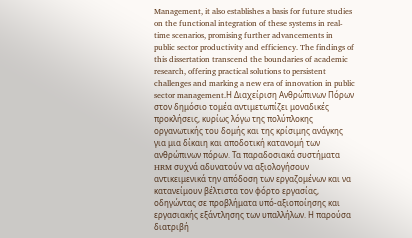Management, it also establishes a basis for future studies on the functional integration of these systems in real-time scenarios, promising further advancements in public sector productivity and efficiency. The findings of this dissertation transcend the boundaries of academic research, offering practical solutions to persistent challenges and marking a new era of innovation in public sector management.Η Διαχείριση Ανθρώπινων Πόρων στον δημόσιο τομέα αντιμετωπίζει μοναδικές προκλήσεις, κυρίως λόγω της πολύπλοκης οργανωτικής του δομής και της κρίσιμης ανάγκης για μια δίκαιη και αποδοτική κατανομή των ανθρώπινων πόρων. Τα παραδοσιακά συστήματα HRM συχνά αδυνατούν να αξιολογήσουν αντικειμενικά την απόδοση των εργαζομένων και να κατανείμουν βέλτιστα τον φόρτο εργασίας, οδηγώντας σε προβλήματα υπό-αξιοποίησης και εργασιακής εξάντλησης των υπαλλήλων. Η παρούσα διατριβή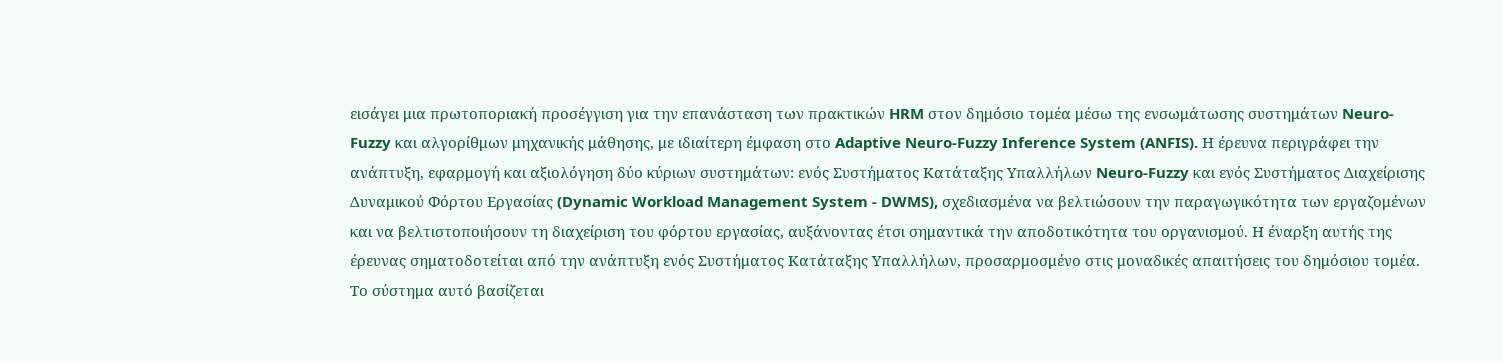εισάγει μια πρωτοποριακή προσέγγιση για την επανάσταση των πρακτικών HRM στον δημόσιο τομέα μέσω της ενσωμάτωσης συστημάτων Neuro-Fuzzy και αλγορίθμων μηχανικής μάθησης, με ιδιαίτερη έμφαση στο Adaptive Neuro-Fuzzy Inference System (ANFIS). Η έρευνα περιγράφει την ανάπτυξη, εφαρμογή και αξιολόγηση δύο κύριων συστημάτων: ενός Συστήματος Κατάταξης Υπαλλήλων Neuro-Fuzzy και ενός Συστήματος Διαχείρισης Δυναμικού Φόρτου Εργασίας (Dynamic Workload Management System - DWMS), σχεδιασμένα να βελτιώσουν την παραγωγικότητα των εργαζομένων και να βελτιστοποιήσουν τη διαχείριση του φόρτου εργασίας, αυξάνοντας έτσι σημαντικά την αποδοτικότητα του οργανισμού. Η έναρξη αυτής της έρευνας σηματοδοτείται από την ανάπτυξη ενός Συστήματος Κατάταξης Υπαλλήλων, προσαρμοσμένο στις μοναδικές απαιτήσεις του δημόσιου τομέα. Το σύστημα αυτό βασίζεται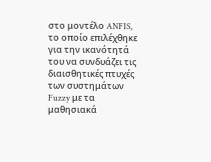στο μοντέλο ANFIS, το οποίο επιλέχθηκε για την ικανότητά του να συνδυάζει τις διαισθητικές πτυχές των συστημάτων Fuzzy με τα μαθησιακά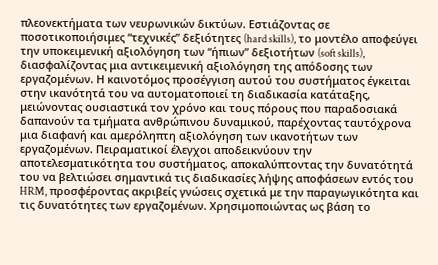πλεονεκτήματα των νευρωνικών δικτύων. Εστιάζοντας σε ποσοτικοποιήσιμες “τεχνικές” δεξιότητες (hard skills), το μοντέλο αποφεύγει την υποκειμενική αξιολόγηση των “ήπιων” δεξιοτήτων (soft skills), διασφαλίζοντας μια αντικειμενική αξιολόγηση της απόδοσης των εργαζομένων. Η καινοτόμος προσέγγιση αυτού του συστήματος έγκειται στην ικανότητά του να αυτοματοποιεί τη διαδικασία κατάταξης, μειώνοντας ουσιαστικά τον χρόνο και τους πόρους που παραδοσιακά δαπανούν τα τμήματα ανθρώπινου δυναμικού, παρέχοντας ταυτόχρονα μια διαφανή και αμερόληπτη αξιολόγηση των ικανοτήτων των εργαζομένων. Πειραματικοί έλεγχοι αποδεικνύουν την αποτελεσματικότητα του συστήματος, αποκαλύπτοντας την δυνατότητά του να βελτιώσει σημαντικά τις διαδικασίες λήψης αποφάσεων εντός του HRM, προσφέροντας ακριβείς γνώσεις σχετικά με την παραγωγικότητα και τις δυνατότητες των εργαζομένων. Χρησιμοποιώντας ως βάση το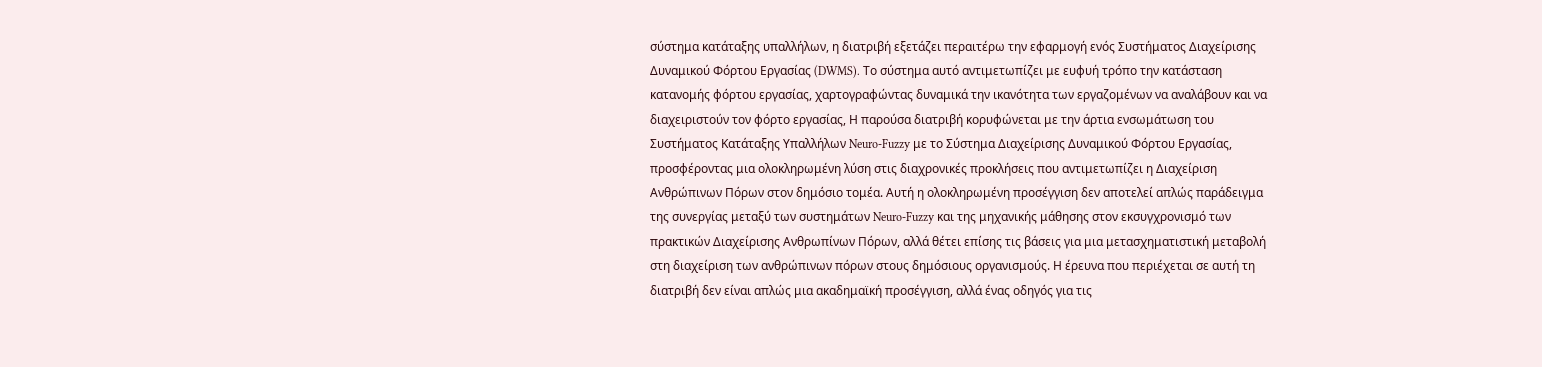σύστημα κατάταξης υπαλλήλων, η διατριβή εξετάζει περαιτέρω την εφαρμογή ενός Συστήματος Διαχείρισης Δυναμικού Φόρτου Εργασίας (DWMS). Το σύστημα αυτό αντιμετωπίζει με ευφυή τρόπο την κατάσταση κατανομής φόρτου εργασίας, χαρτογραφώντας δυναμικά την ικανότητα των εργαζομένων να αναλάβουν και να διαχειριστούν τον φόρτο εργασίας, Η παρούσα διατριβή κορυφώνεται με την άρτια ενσωμάτωση του Συστήματος Κατάταξης Υπαλλήλων Neuro-Fuzzy με το Σύστημα Διαχείρισης Δυναμικού Φόρτου Εργασίας, προσφέροντας μια ολοκληρωμένη λύση στις διαχρονικές προκλήσεις που αντιμετωπίζει η Διαχείριση Ανθρώπινων Πόρων στον δημόσιο τομέα. Αυτή η ολοκληρωμένη προσέγγιση δεν αποτελεί απλώς παράδειγμα της συνεργίας μεταξύ των συστημάτων Neuro-Fuzzy και της μηχανικής μάθησης στον εκσυγχρονισμό των πρακτικών Διαχείρισης Ανθρωπίνων Πόρων, αλλά θέτει επίσης τις βάσεις για μια μετασχηματιστική μεταβολή στη διαχείριση των ανθρώπινων πόρων στους δημόσιους οργανισμούς. Η έρευνα που περιέχεται σε αυτή τη διατριβή δεν είναι απλώς μια ακαδημαϊκή προσέγγιση, αλλά ένας οδηγός για τις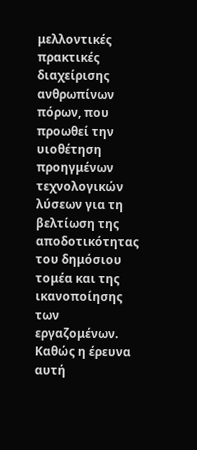μελλοντικές πρακτικές διαχείρισης ανθρωπίνων πόρων, που προωθεί την υιοθέτηση προηγμένων τεχνολογικών λύσεων για τη βελτίωση της αποδοτικότητας του δημόσιου τομέα και της ικανοποίησης των εργαζομένων. Καθώς η έρευνα αυτή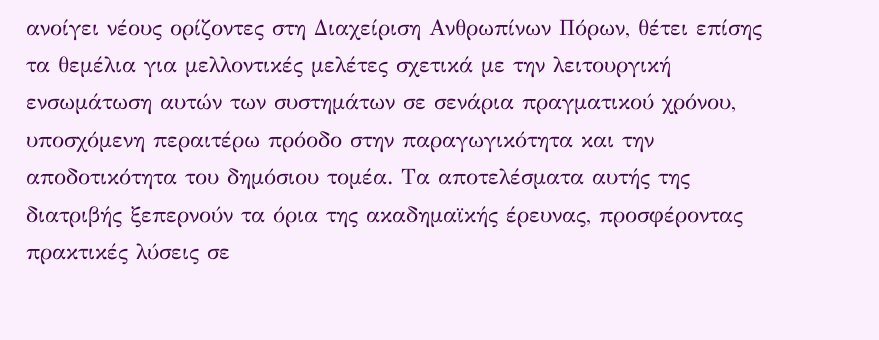ανοίγει νέους ορίζοντες στη Διαχείριση Ανθρωπίνων Πόρων, θέτει επίσης τα θεμέλια για μελλοντικές μελέτες σχετικά με την λειτουργική ενσωμάτωση αυτών των συστημάτων σε σενάρια πραγματικού χρόνου, υποσχόμενη περαιτέρω πρόοδο στην παραγωγικότητα και την αποδοτικότητα του δημόσιου τομέα. Τα αποτελέσματα αυτής της διατριβής ξεπερνούν τα όρια της ακαδημαϊκής έρευνας, προσφέροντας πρακτικές λύσεις σε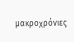μακροχρόνιες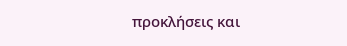προκλήσεις και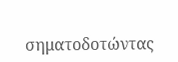σηματοδοτώντας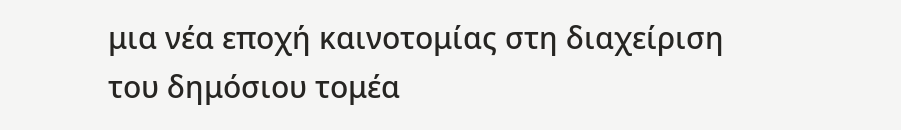μια νέα εποχή καινοτομίας στη διαχείριση του δημόσιου τομέα